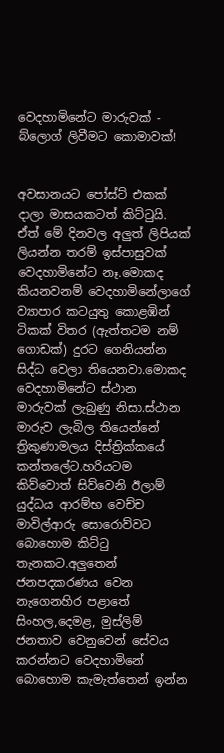වෙදහාමිනේට මාරුවක් - බ්ලොග් ලිවීමට කොමාවක්!


අවසානයට පෝස්ට් එකක් දාලා මාසයකටත් කිට්ටුයි. ඒත් මේ දිනවල අලුත් ලිපියක් ලියන්න තරම් ඉස්පාසුවක් වෙදහාමිනේට නෑ.මොකද කියනවනම් ‍වෙදහාමිනේලාගේ ව්‍යාපාර කටයුතු කොළඹින් ටිකක් විතර (ඇත්තටම නම් ගොඩක්) දුරට ගෙනියන්න සිද්ධ වෙලා තියෙනවා.මොකද වෙදහාමිනේට ස්ථාන මාරුවක් ලැබුණු නිසා.ස්ථාන මාරුව ලැබිල තියෙන්නේ ත්‍රිකුණාමලය දිස්ත්‍රික්කයේ කන්තලේට.හරියටම කිව්වොත් සිව්වෙනි ඊලාම් යුද්ධය ආරම්භ වෙච්ච මාවිල්ආරු සොරොව්වට බොහොම කිට්ටු තැනකට.අලුතෙන් ජනපදකරණය වෙන නැගෙනහිර පළාතේ සිංහල,දෙමළ, මුස්ලිම් ජනතාව වෙනුවෙන් සේවය කරන්නට වෙදහාමිනේ බොහොම කැමැත්තෙන් ඉන්න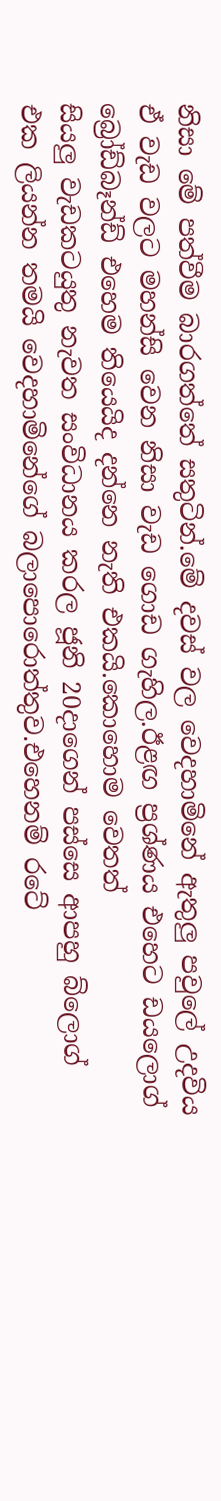නිසා මේ පත්වීම බාරගත්තේ සතුටින්.මේ දවස් වල වෙදහාමිනේ ඇතුලු පවුලේ උදවිය ඒ වැඩ වලට මහන්සි වෙන නිසා වැඩ ගොඩ ගැහිල.ඊළඟ ප්‍රශ්ණය එහෙට ඩයලොග් බ්‍රෝඩ්බෑන්ඩ් එහෙම තියෙයිද දන්නෙ නැති එකයි.කොහොම වෙතත්
සියලු වැඩකටයුතු නැවත සංවිධානය කරල ජූනි 20දාගෙන් පස්සෙ ආපහු බ්ලොග් එක ලියන්න තමයි වෙදහාමිනේගේ බලාපොරොත්තුව.එහෙනම් රටේ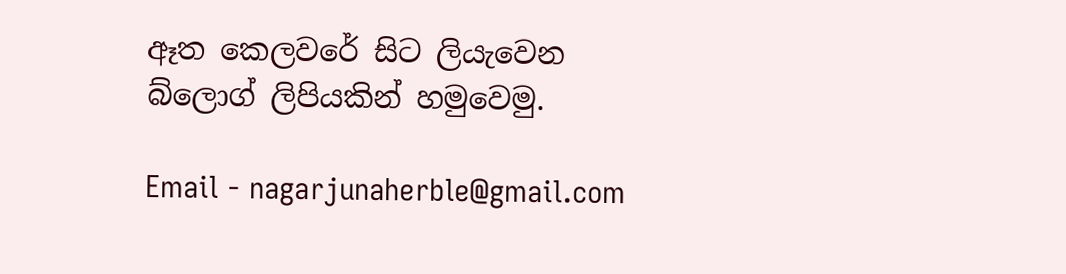ඈත කෙලවරේ සිට ලියැවෙන බ්ලොග් ලිපියකින් හමුවෙමු.

Email - nagarjunaherble@gmail.com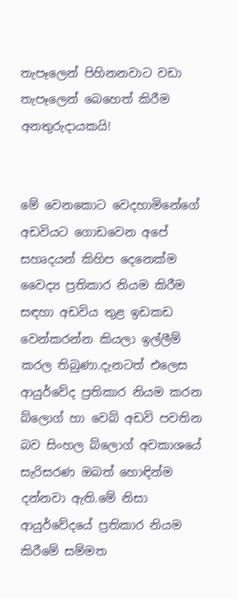තැපෑලෙන් පිහිනනවාට වඩා තැපෑලෙන් බෙහෙත් කිරීම අනතුරුදායකයි!


මේ වෙනකොට වෙදහාමිනේගේ අඩවියට ගොඩවෙන අපේ සහෘදයන් කිහිප දෙනෙක්ම වෛද්‍ය ප්‍රතිකාර නියම කිරීම සඳහා අඩවිය තුළ ඉඩකඩ වෙන්කරන්න කියලා ඉල්ලීම් කරල තිබුණා.දැනටත් එලෙස ආයුර්වේද ප්‍රතිකාර නියම කරන බ්ලොග් හා වෙබ් අඩවි පවතින බව සිංහල බ්ලොග් අවකාශයේ සැරිසරණ ඔබත් හොඳින්ම දන්නවා ඇති.මේ නිසා ආයුර්වේදයේ ප්‍රතිකාර නියම කිරීමේ සම්මත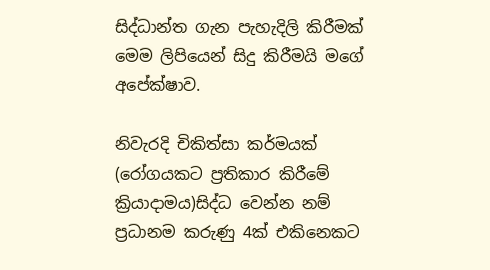සිද්ධාන්ත ගැන පැහැදිලි කිරීමක් මෙම ලිපියෙන් සිදු කිරීමයි මගේ අපේක්ෂාව.

නිවැරදි චිකිත්සා කර්මයක් (රෝගයකට ප්‍රතිකාර කිරීමේ ක්‍රියාදාමය)සිද්ධ වෙන්න නම් ප්‍රධානම කරුණු 4ක් එකිනෙකට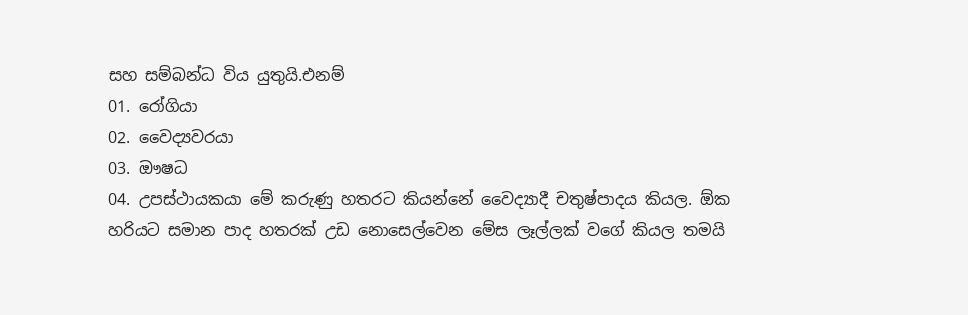සහ සම්බන්ධ විය යුතුයි.එනම්
01. රෝගියා
02. වෛද්‍යවරයා
03. ඖෂධ
04. උපස්ථායකයා මේ කරුණු හතරට කියන්නේ වෛද්‍යාදී චතුෂ්පාදය කියල. ඕක හරියට සමාන පාද හතරක් උඩ නොසෙල්වෙන මේස ලෑල්ලක් වගේ කියල තමයි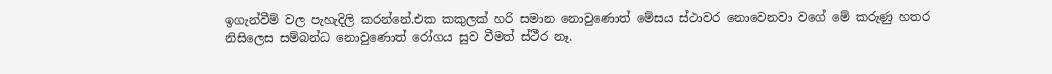ඉගැන්වීම් වල පැහැදිලි කරන්නේ.එක කකුලක් හරි සමාන නොවුණොත් මේසය ස්ථාවර නොවෙනවා වගේ මේ කරුණු හතර නිසිලෙස සම්බන්ධ නොවුණොත් රෝගය සුව වීමත් ස්ථීර නෑ.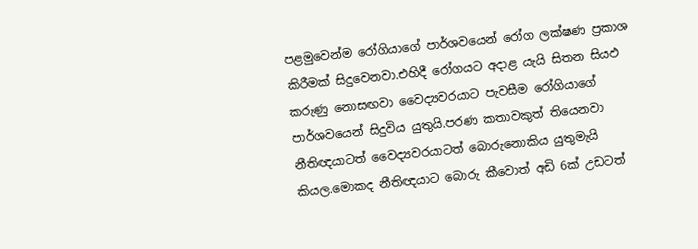පළමුවෙන්ම රෝගියාගේ පාර්ශවයෙන් රෝග ලක්ෂණ ප්‍රකාශ කිරීමක් සිදුවෙනවා.එහිදී රෝගයට අදාළ යැයි සිතන සියඵ කරුණු නොසඟවා වෛද්‍යවරයාට පැවසීම රෝගියාගේ පාර්ශවයෙන් සිදුවිය යුතුයි.පරණ කතාවකුත් තියෙනවා නීතිඥයාටත් වෛද්‍යවරයාටත් බොරුනොකිය යුතුමැයි කියල.මොකද නීතිඥයාට බොරු කීවොත් අඩි 6ක් උඩටත්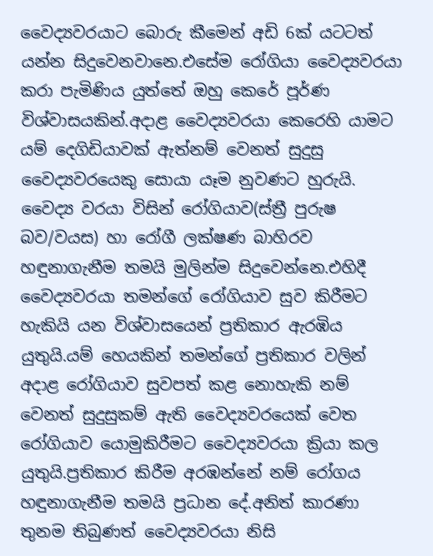වෛද්‍යවරයාට බොරු කීමෙන් අඩි 6ක් යටටත් යන්න සිදුවෙනවානෙ.එසේම රෝගියා වෛද්‍යවරයා කරා පැමිණිය යුත්තේ ඔහු කෙරේ පූර්ණ විශ්වාසයකින්.අදාළ වෛද්‍යවරයා කෙරෙහි යාමට යම් දෙගිඩියාවක් ඇත්නම් වෙනත් සුදුසු වෛද්‍යවරයෙකු සොයා යෑම නුවණට හුරුයි.
වෛද්‍ය වරයා විසින් රෝගියාව(ස්ත්‍රී පුරුෂ බව/වයස) හා රෝගී ලක්ෂණ බාහිරව හඳුනාගැනීම තමයි මුලින්ම සිදුවෙන්නෙ.එහිදී වෛද්‍යවරයා තමන්ගේ රෝගියාව සුව කිරීමට හැකියි යන විශ්වාසයෙන් ප්‍රතිකාර ඇරඹිය යුතුයි.යම් හෙයකින් තමන්ගේ ප්‍රතිකාර වලින් අදාළ රෝගියාව සුවපත් කළ නොහැකි නම් වෙනත් සුදුසුකම් ඇති වෛද්‍යවරයෙක් වෙත රෝගියාව යොමුකිරීමට වෛද්‍යවරයා ක්‍රියා කල යුතුයි.ප්‍රතිකාර කිරීම අරඹන්නේ නම් රෝගය හඳුනාගැනීම තමයි ප්‍රධාන දේ.අනිත් කාරණා තුනම තිබුණත් වෛද්‍යවරයා නිසි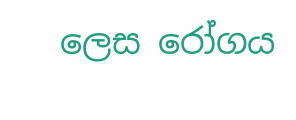ලෙස රෝගය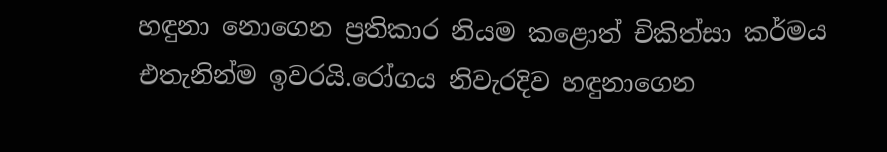හඳුනා නොගෙන ප්‍රතිකාර නියම කළොත් චිකිත්සා කර්මය එතැනින්ම ඉවරයි.රෝගය නිවැරදිව හඳුනාගෙන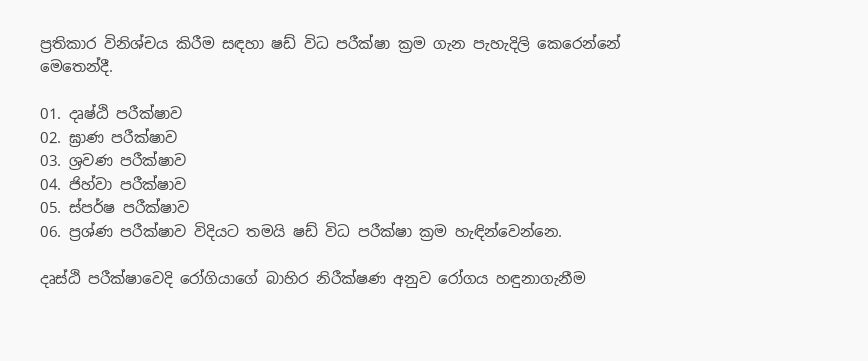ප්‍රතිකාර විනිශ්චය කිරීම සඳහා ෂඩ් විධ පරීක්ෂා ක්‍රම ගැන පැහැදිලි කෙරෙන්නේ මෙතෙන්දී.

01. දෘෂ්ඨි පරීක්ෂාව
02. ඝ්‍රාණ පරීක්ෂාව
03. ශ්‍රවණ පරීක්ෂාව
04. ජිහ්වා පරීක්ෂාව
05. ස්පර්ෂ පරීක්ෂාව
06. ප්‍රශ්ණ පරීක්ෂාව විදියට තමයි ෂඩ් විධ පරීක්ෂා ක්‍රම හැඳින්වෙන්නෙ.

දෘස්ඨි පරීක්ෂාවෙදි රෝගියාගේ බාහිර නිරීක්ෂණ අනුව රෝගය හඳුනාගැනීම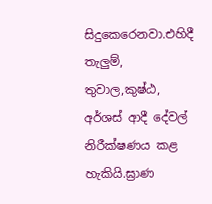සිදුකෙරෙනවා.එහිදී තැලුම්, තුවාල,කුෂ්ඨ, අර්ශස් ආදී දේවල් නිරීක්ෂණය කළ හැකියි.ඝ්‍රාණ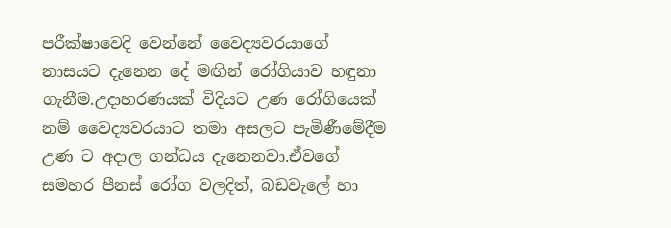පරීක්ෂාවෙදි වෙන්නේ වෛද්‍යවරයාගේ නාසයට දැනෙන දේ මඟින් රෝගියාව හඳුනා ගැනීම.උදාහරණයක් විදියට උණ රෝගියෙක් නම් වෛද්‍යවරයාට තමා අසලට පැමි‍ණීමේදීම උණ ට අදාල ගන්ධය දැනෙනවා.ඒවගේ සමහර පීනස් රෝග වලදිත්, බඩවැලේ හා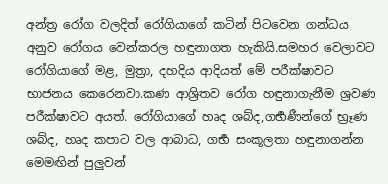අන්ත්‍ර රෝග වලදිත් රෝගියාගේ කටින් පිටවෙන ගන්ධය අනුව රෝගය වෙන්කරල හඳුනාගත හැකියි.සමහර වෙලාවට රෝගියාගේ මළ, මුත්‍රා, දහදිය ආදියත් මේ පරීක්ෂාවට භාජනය කෙරෙනවා.කණ ආශ්‍රිතව රෝග හඳුනාගැනීම ශ්‍රවණ පරීක්ෂාවට අයත්. රෝගියාගේ හෘද ශබ්ද,ගර්‍භණීන්ගේ භ්‍රෑණ ශබ්ද, හෘද කපාට වල ආබාධ, ගර්‍භ සංකූලතා හඳුනාගන්න මෙමඟින් පුලුවන්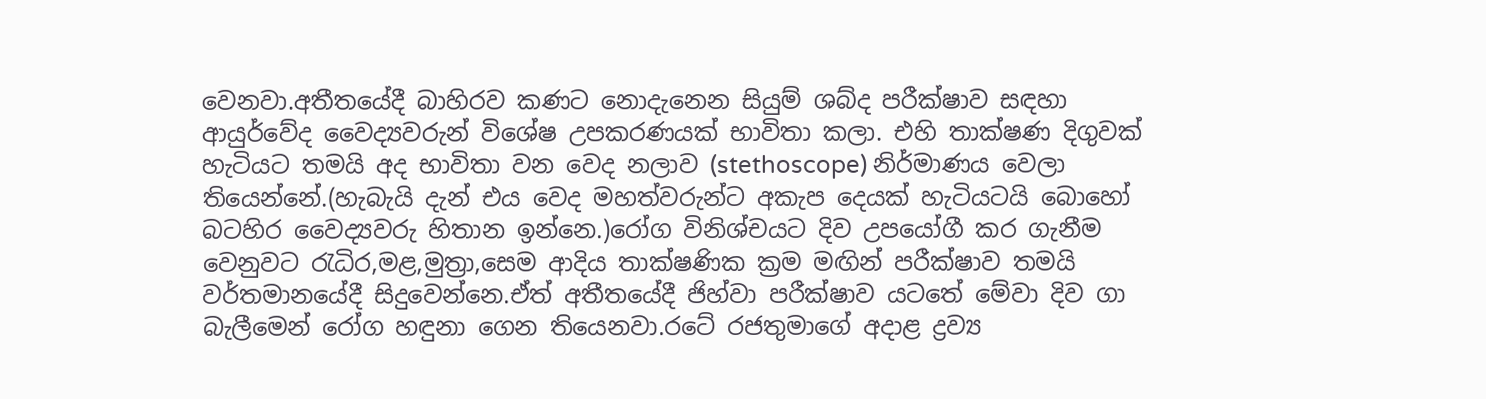වෙනවා.අතීතයේදී බාහිරව කණට නොදැනෙන සියුම් ශබ්ද පරීක්ෂාව සඳහා ආයුර්වේද වෛද්‍යවරුන් විශේෂ උපකරණයක් භාවිතා කලා. එහි තාක්ෂණ දිගුවක් හැටියට තමයි අද භාවිතා වන වෙද නලාව (stethoscope) නිර්මාණය වෙලා තියෙන්නේ.(හැබැයි දැන් එය වෙද මහත්වරුන්ට අකැප දෙයක් හැටියටයි බොහෝ බටහිර වෛද්‍යවරු හිතාන ඉන්නෙ.)රෝග විනිශ්චයට දිව උපයෝගී කර ගැනීම වෙනුවට රැධිර,මළ,මුත්‍රා,සෙම ආදිය තාක්ෂණික ක්‍රම මඟින් පරීක්ෂාව තමයි වර්තමානයේදී සිදුවෙන්නෙ.ඒත් අතීතයේදී ජිහ්වා පරීක්ෂාව යටතේ මේවා දිව ගා බැලීමෙන් රෝග හඳුනා ගෙන තියෙනවා.රටේ රජතුමාගේ අදාළ ද්‍රව්‍ය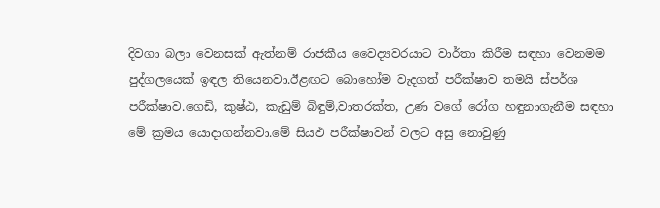දිවගා බලා වෙනසක් ඇත්නම් රාජකීය වෛද්‍යවරයාට වාර්තා කිරීම සඳහා වෙනමම පුද්ගලයෙක් ඉඳල තියෙනවා.ඊළඟට බොහෝම වැදගත් පරීක්ෂාව තමයි ස්පර්ශ පරීක්ෂාව.ගෙඩි, කුෂ්ඨ, කැඩුම් බිඳුම්,වාතරක්ත, උණ වගේ රෝග හඳුනාගැනීම සඳහා මේ ක්‍රමය යොදාගන්නවා.මේ සියඵ පරීක්ෂාවන් වලට අසු නොවුණු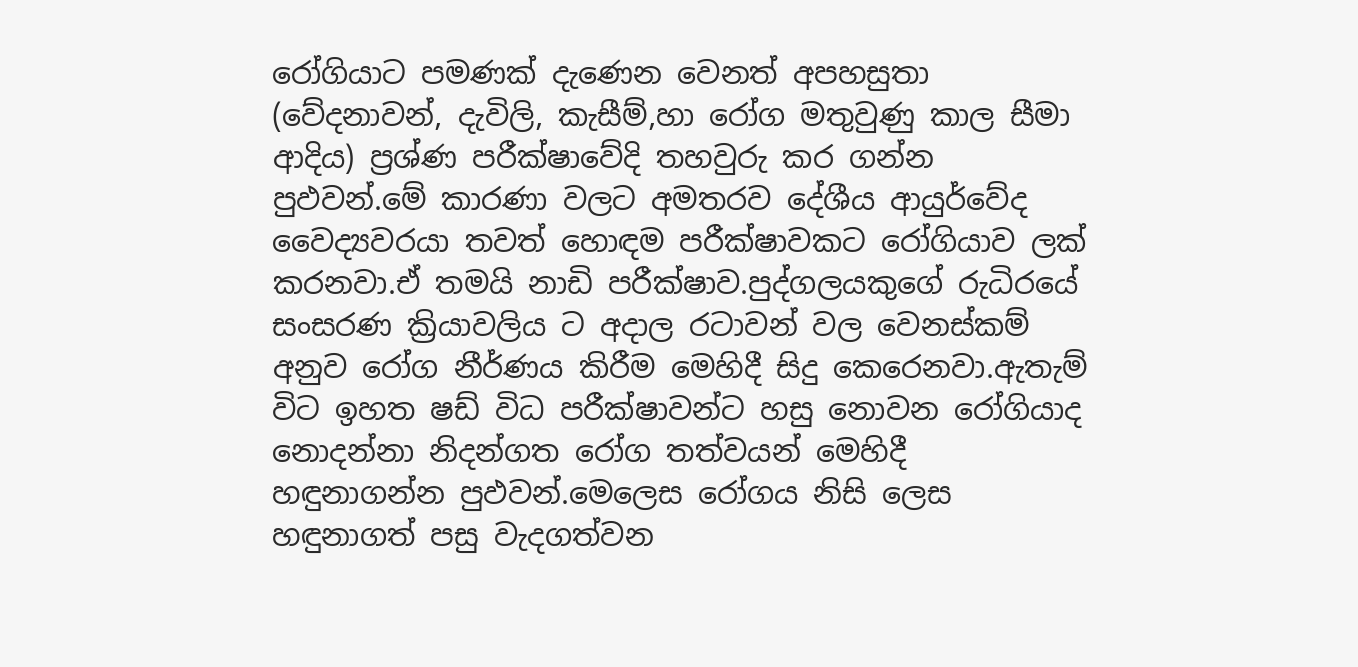රෝගියාට පමණක් දැණෙන වෙනත් අපහසුතා (වේදනාවන්, දැවිලි, කැසීම්,හා රෝග මතුවුණු කාල සීමා ආදිය) ප්‍රශ්ණ පරීක්ෂාවේදි තහවුරු කර ගන්න පුඵවන්.මේ කාරණා වලට අමතරව දේශීය ආයුර්වේද වෛද්‍යවරයා තවත් හොඳම පරීක්ෂාවකට රෝගියාව ලක් කරනවා.ඒ තමයි නාඩි පරීක්ෂාව.පුද්ගලයකුගේ රුධිරයේ සංසරණ ක්‍රියාවලිය ට අදාල රටාවන් වල වෙනස්කම් අනුව රෝග නීර්ණය කිරීම මෙහිදී සිදු කෙරෙනවා.ඇතැම් විට ඉහත ෂඩ් විධ පරීක්ෂාවන්ට හසු නොවන රෝගියාද නොදන්නා නිදන්ගත රෝග තත්වයන් මෙහිදී හඳුනාගන්න පුඵවන්.මෙලෙස රෝගය නිසි ලෙස හඳුනාගත් පසු වැදගත්වන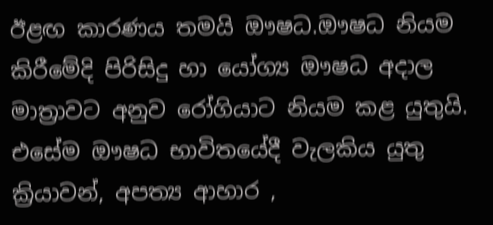ඊළඟ කාරණය තමයි ඖෂධ.ඖෂධ නියම කිරීමේදි පිරිසිදු හා යෝග්‍ය ඖෂධ අදාල මාත්‍රාවට අනුව රෝගියාට නියම කළ යුතුයි. එසේම ඖෂධ භාවිතයේදී වැලකිය යුතු ක්‍රියාවන්, අපත්‍ය ආහාර ,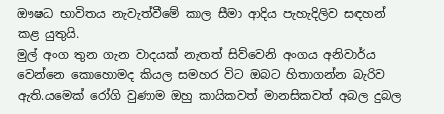ඖෂධ භාවිතය නැවැත්වීමේ කාල සීමා ආදිය පැහැදිලිව සඳහන් කළ යුතුයි.
මුල් අංග තුන ගැන වාදයක් නැතත් සිව්වෙනි අංගය අනිවාර්ය වෙන්නෙ කොහොමද කියල සමහර විට ඔබට හිතාගන්න බැරිව ඇති.යමෙක් රෝගි වුණාම ඔහු කායිකවත් මානසිකවත් අබල දුබල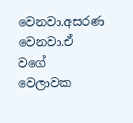වෙනවා.අසරණ වෙනවා.ඒ වගේ වෙලාවක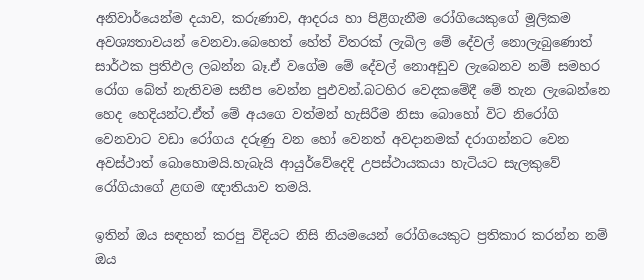අනිවාර්යෙන්ම දයාව, කරුණාව, ආදරය හා පිළිගැනීම රෝගියෙකුගේ මූලිකම අවශ්‍යතාවයන් වෙනවා.බෙහෙත් හේත් විතරක් ලැබිල මේ දේවල් නොලැබුණොත් සාර්ථක ප්‍රතිඵල ලබන්න බෑ.ඒ වගේම මේ දේවල් නොඅඩුව ලැබෙනව නම් සමහර රෝග බේත් නැතිවම සනීප වෙන්න පුඵවන්.බටහිර වෙදකමේදී මේ තැන ලැබෙන්නෙ හෙද හෙදියන්ට.ඒත් මේ අයගෙ වත්මන් හැසිරීම නිසා බොහෝ විට නිරෝගි වෙනවාට වඩා රෝගය දරුණු වන හෝ වෙනත් අවදානමක් දරාගන්නට වෙන අවස්ථාත් බොහොමයි.හැබැයි ආයුර්වේදෙදි උපස්ථායකයා හැටියට සැලකුවේ රෝගියාගේ ළඟම ඥාතියාව තමයි.

ඉතින් ඔය සඳහන් කරපු විදියට නිසි නියමයෙන් රෝගියෙකුට ප්‍රතිකාර කරන්න නම් ඔය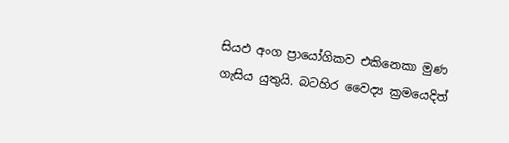සියඵ අංග ප්‍රායෝගිකව එකිනෙකා මුණ ගැසිය යුතුයි. බටහිර වෛද්‍ය ක්‍රමයෙදිත්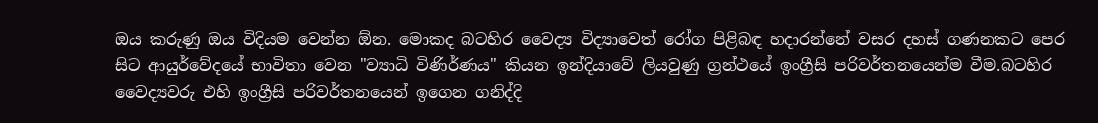ඔය කරුණු ඔය විදියම වෙන්න ඕන. මොකද බටහිර වෛද්‍ය විද්‍යාවෙත් රෝග පිළිබඳ හදාරන්නේ වසර දහස් ගණනකට පෙර සිට ආයුර්වේදයේ භාවිතා වෙන "ව්‍යාධි විණිර්ණය" කියන ඉන්දියාවේ ලියවුණු ග්‍රන්ථයේ ඉංග්‍රීසි පරිවර්තනයෙන්ම වීම.බටහිර වෛද්‍යවරු එහි ඉංග්‍රීසි පරිවර්තනයෙන් ඉගෙන ගනිද්දි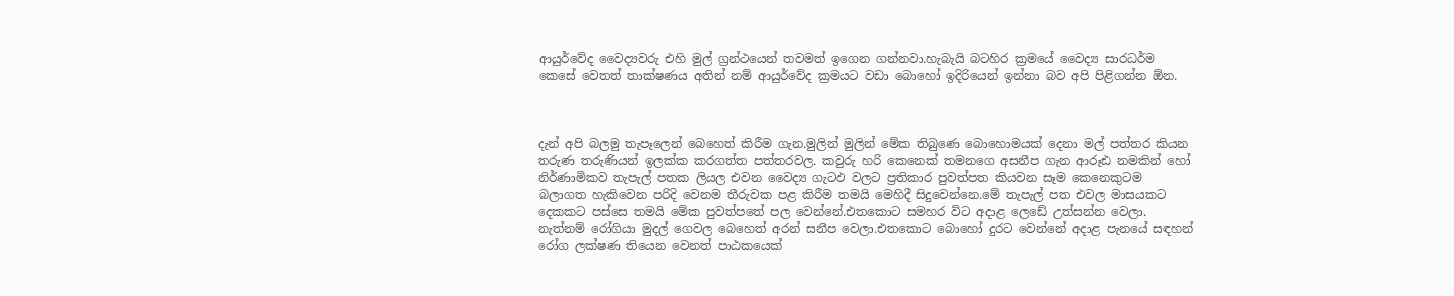ආයුර්වේද වෛද්‍යවරු එහි මුල් ග්‍රන්ථයෙන් තවමත් ඉගෙන ගන්නවා.හැබැයි බටහිර ක්‍රමයේ වෛද්‍ය සාරධර්ම කෙසේ වෙතත් තාක්ෂණය අතින් නම් ආයුර්වේද ක්‍රමයට වඩා බොහෝ ඉදිරියෙන් ඉන්නා බව අපි පිළිගන්න ඕන.



දැන් අපි බලමු තැපෑලෙන් බෙහෙත් කිරීම ගැන.මුලින් මුලින් මේක තිබුණෙ බොහොමයක් දෙනා මල් පත්තර කියන තරුණ තරුණියන් ඉලක්ක කරගත්ත පත්තරවල. කවුරු හරි කෙනෙක් තමනගෙ අසනීප ගැන ආරූඪ නමකින් හෝ නිර්ණාමිකව තැපැල් පතක ලියල එවන වෛද්‍ය ගැටඵ වලට ප්‍රතිකාර පුවත්පත කියවන සෑම කෙනෙකුටම බලාගත හැකිවෙන පරිදි වෙනම තීරුවක පළ කිරීම තමයි මෙහිදී සිදුවෙන්නෙ.මේ තැපැල් පත එවල මාසයකට දෙකකට පස්සෙ තමයි මේක පුවත්පතේ පල වෙන්නේ.එතකොට සමහර විට අදාළ ලෙඩේ උත්සන්න වෙලා. නැත්නම් රෝගියා මුදල් ගෙවල බෙහෙත් අරන් සනීප වෙලා.එතකොට බොහෝ දුරට වෙන්නේ අදාළ පැනයේ සඳහන් රෝග ලක්ෂණ තියෙන වෙනත් පාඨකයෙක්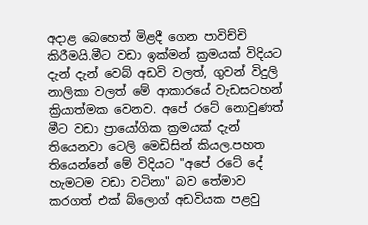අදාළ බෙහෙත් මිළදී ගෙන පාවිච්චි කිරීමයි.මීට වඩා ඉක්මන් ක්‍රමයක් විදියට දැන් දැන් වෙබ් අඩවි වලත්, ගුවන් විදුලි නාලිකා වලත් මේ ආකාරයේ වැඩසටහන් ක්‍රියාත්මක වෙනව. අපේ රටේ නොවුණත් මීට වඩා ප්‍රායෝගික ක්‍රමයක් දැන් තියෙනවා ටෙලි මෙඩිසින් කියල.පහත තියෙන්නේ මේ විදියට "අපේ රටේ දේ හැමටම වඩා වටිනා" බව තේමාව කරගත් එක් බ්ලොග් අඩවියක පළවු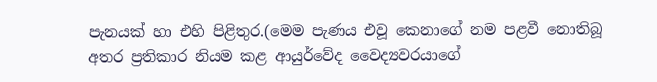පැනයක් හා එහි පිළිතුර.(මෙම පැණය එවූ කෙනාගේ නම පළවී නොතිබූ අතර ප්‍රතිකාර නියම කළ ආයුර්වේද වෛද්‍යවරයාගේ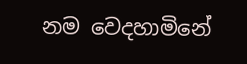නම වෙදහාමිනේ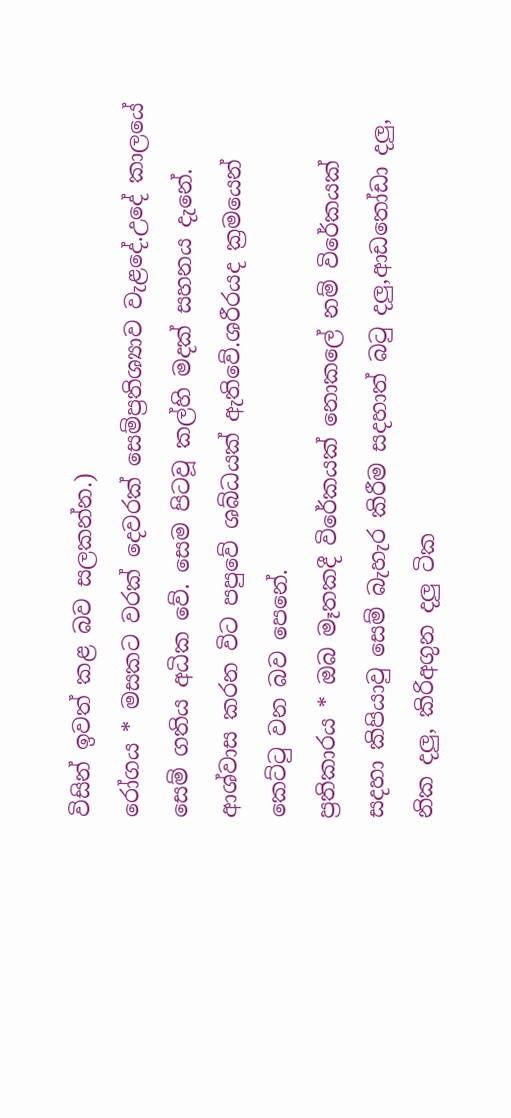විසින් ඉවත් කළ බව සලකන්න.)
රෝගය * මසකට වරක් දෙවරක් සෙම්ප්‍රතිශ්‍යාව වැළදේ.උදේ කාලයේ සෙම් ගතිය අධික වේ. සෙම පිටවූ කල්හි මදක් සහනය දැනේ. ආශ්වාස කරන විට පපුවේ ශබ්ධයක් ඇතිවේ.ශරීරයද ක්‍රමයෙන් කෙට්ටු වන බව පෙනේ.
ප්‍රතිකාරය * ඔබ මෑතකදී විරේකයක් නොකලේ නම් විරේකයක් සදහා කිපියාවු සෙම් බැහැර කිරීම සදහාත් බටු දලු,ආඩතෝඩා දලු, නික දලු, කිරිඅගුන දලු ටික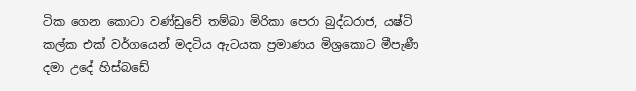ටික ගෙන කොටා වණ්ඩුවේ තම්බා මිරිකා පෙරා බුද්ධරාජ, යෂ්ටි කල්ක එක් වර්ගයෙන් මදටිය ඇටයක ප්‍රමාණය මිශ්‍රකොට මීපැණී දමා උදේ හිස්බඩේ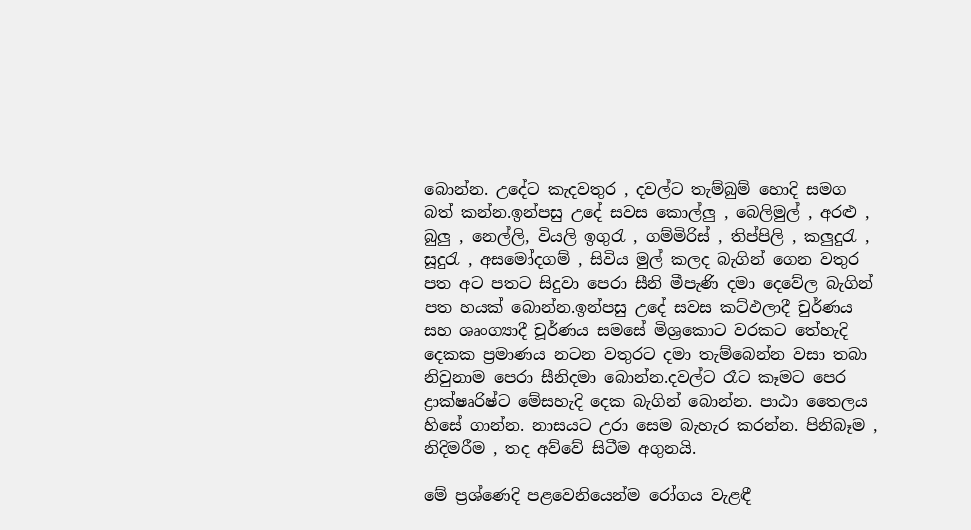බොන්න. උදේට කැදවතුර , දවල්ට තැම්බුම් හොදි සමග බත් කන්න.ඉන්පසු උදේ සවස කොල්ලු , බෙලිමුල් , අරළු , බුලු , නෙල්ලි, වියලි ඉගුරැ , ගම්මිරිස් , තිප්පිලි , කලුදුරැ , සූදුරැ , අසමෝදගම් , සිවිය මුල් කලද බැගින් ගෙන වතුර පත අට පතට සිදුවා පෙරා සීනි මීපැණි දමා දෙවේල බැගින් පත හයක් බොන්න.ඉන්පසු උදේ සවස කට්ඵලාදී චුර්ණය සහ ශෘංග්‍යාදී චූර්ණය සමසේ මිශ්‍රකොට වරකට තේහැදි දෙකක ප්‍රමාණය නටන වතුරට දමා තැම්බෙන්න වසා තබා නිවුනාම පෙරා සීනිදමා බොන්න.දවල්ට රෑට කෑමට පෙර ද්‍රාක්ෂෘරිෂ්ට මේසහැදි දෙක බැගින් බොන්න. පාඨා තෛලය හිසේ ගාන්න. නාසයට උරා සෙම බැහැර කරන්න. පිනිබෑම , නිදිමරීම , තද අව්වේ සිටීම අගුනයි.

මේ ප්‍රශ්ණෙදි පළවෙනියෙන්ම රෝගය වැළඳී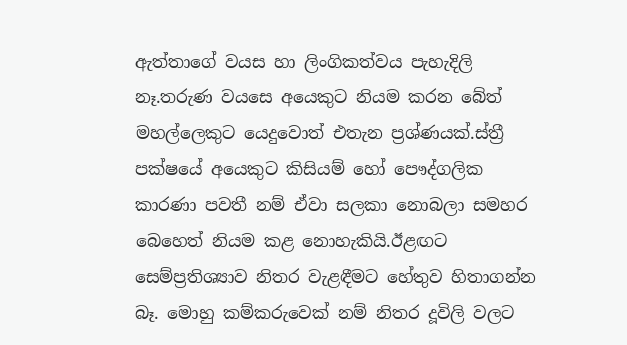ඇත්තාගේ වයස හා ලිංගිකත්වය පැහැදිලි නෑ.තරුණ වයසෙ අයෙකුට නියම කරන බේත් මහල්ලෙකුට යෙදුවොත් එතැන ප්‍රශ්ණයක්.ස්ත්‍රී පක්ෂයේ අයෙකුට කිසියම් හෝ පෞද්ගලික කාරණා පවතී නම් ඒවා සලකා නොබලා සමහර බෙහෙත් නියම කළ නොහැකියි.ඊළඟට සෙම්ප්‍රතිශ්‍යාව නිතර වැළඳීමට හේතුව හිතාගන්න බෑ. මොහු කම්කරුවෙක් නම් නිතර දූවිලි වලට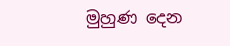මුහුණ දෙන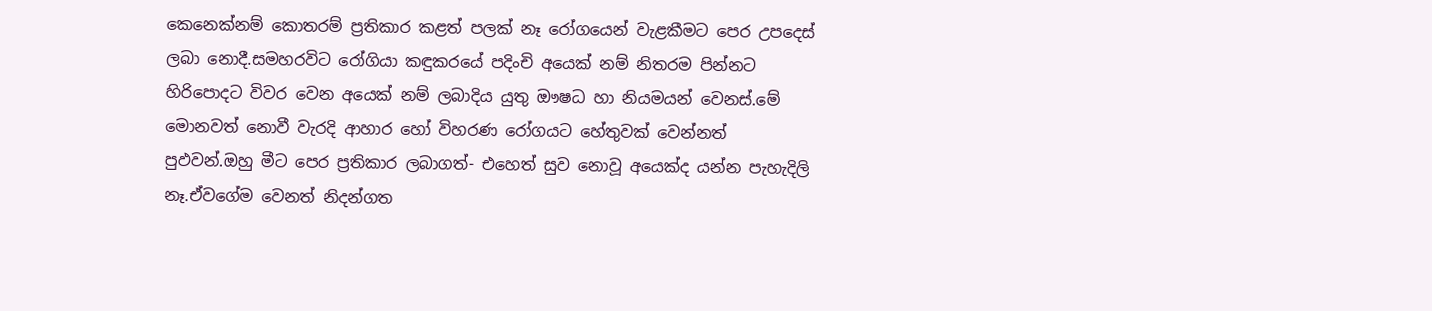කෙනෙක්නම් කොතරම් ප්‍රතිකාර කළත් පලක් නෑ රෝගයෙන් වැළකීමට පෙර උපදෙස් ලබා නොදී.සමහරවිට රෝගියා කඳුකරයේ පදිංචි අයෙක් නම් නිතරම පින්නට හිරිපොදට විවර වෙන අයෙක් නම් ලබාදිය යුතු ඖෂධ හා නියමයන් වෙනස්.මේ මොනවත් නොවී වැරදි ආහාර හෝ විහරණ රෝගයට හේතුවක් වෙන්නත් පුඵවන්.ඔහු මීට පෙර ප්‍රතිකාර ලබාගත්- එහෙත් සුව නොවූ අයෙක්ද යන්න පැහැදිලි නෑ.ඒවගේම වෙනත් නිදන්ගත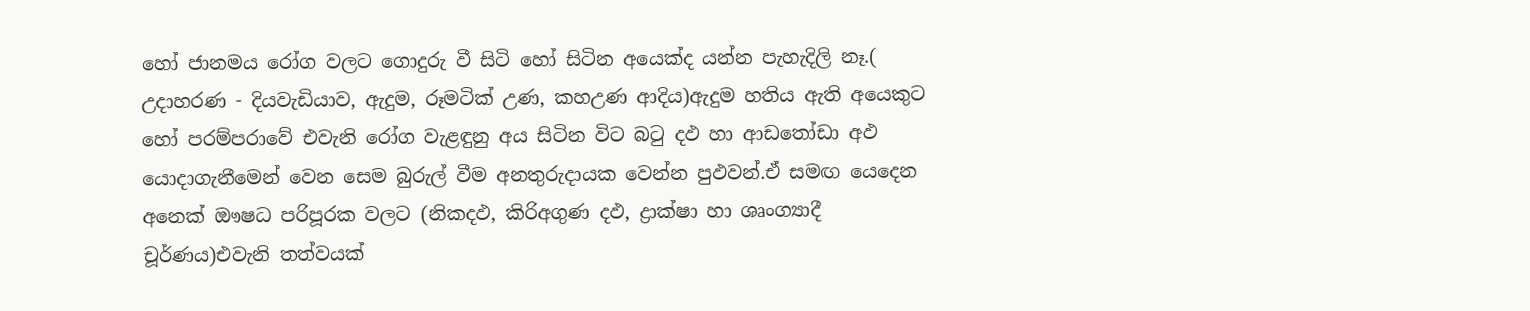හෝ ජානමය රෝග වලට ගොදුරු වී සිටි හෝ සිටින අයෙක්ද යන්න පැහැදිලි නෑ.( උදාහරණ - දියවැඩියාව, ඇදුම, රූමටික් උණ, කහඋණ ආදිය)ඇදුම හතිය ඇති අයෙකුට හෝ පරම්පරාවේ එවැනි රෝග වැළඳුනු අය සිටින විට බටු දඵ හා ආඩතෝඩා අඵ යොදාගැනීමෙන් වෙන සෙම බුරුල් වීම අනතුරුදායක වෙන්න පුඵවන්.ඒ සමඟ යෙදෙන අනෙක් ඖෂධ පරිපූරක වලට (නිකදඵ, කිරිඅගුණ දඵ, ද්‍රාක්ෂා හා ශෘංග්‍යාදී චූර්ණය)එවැනි තත්වයක්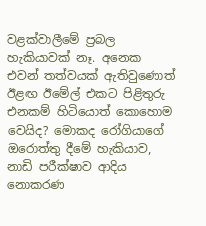වළක්වාලීමේ ප්‍රබල හැකියාවක් නෑ. අනෙක එවන් තත්වයක් ඇතිවුණොත් ඊළඟ ඊමේල් එකට පිළිතුරු එනකම් හිටියොත් කොහොම වෙයිද? මොකද රෝගියාගේ ඔරොත්තු දීමේ හැකියාව, නාඩි පරීක්ෂාව ආදිය නොකරණ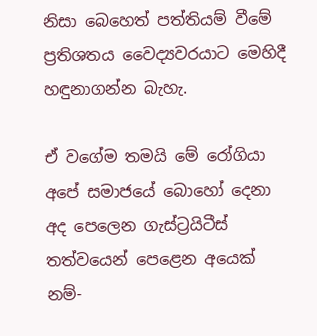නිසා බෙහෙත් පත්තියම් වීමේ ප්‍රතිශතය වෛද්‍යවරයාට මෙ‍හිදී හඳුනාගන්න බැහැ.

ඒ වගේම තමයි මේ රෝගියා අපේ සමාජයේ බොහෝ දෙනා අද පෙලෙන ගැස්ට්‍රයිටීස් තත්වයෙන් පෙළෙන අයෙක් නම්-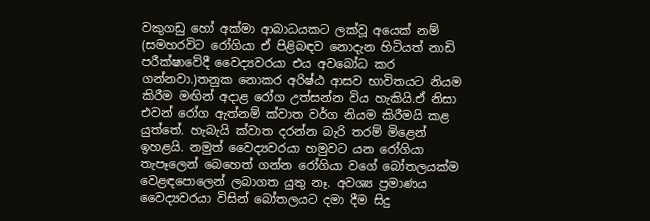වකුගඩු හෝ අක්මා ආබාධයකට ලක්වූ අයෙක් නම් (සමහරවිට රෝගියා ඒ පිළිබඳව නොදැන හිටියත් නාඩි පරීක්ෂාවේදී වෛද්‍යවරයා එය අවබෝධ කර ගන්නවා.)තනුක නොකර අරිෂ්ඨ ආසව භාවිතයට නියම කිරීම මඟින් අදාළ රෝග උත්සන්න විය හැකියි.ඒ නිසා එවන් රෝග ඇත්නම් ක්වාත වර්ග නියම කිරීමයි කළ යුත්තේ. හැබැයි ක්වාත දරන්න බැරි තරම් මිළෙන් ඉහළයි. නමුත් වෛද්‍යවරයා හමුවට යන රෝගියා තැපෑලෙන් බෙහෙත් ගන්න රෝගියා වගේ බෝතලයක්ම වෙළඳපොලෙන් ලබාගත යුතු නෑ. අවශ්‍ය ප්‍රමාණය වෛද්‍යවරයා විසින් බෝතලයට දමා දීම සිදු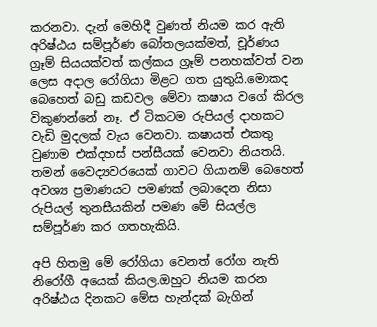කරනවා. දැන් මෙහිදී වුණත් නියම කර ඇති අරිෂ්ඨය සම්පූර්ණ බෝතලයක්මත්, චූර්ණය ග්‍රෑම් සියයක්වත් කල්කය ග්‍රෑම් පනහක්වත් වන ලෙස අදාල රෝගියා මිළට ගත යුතුයි.මොකද බෙහෙත් බඩු කඩවල මේවා කෂාය වගේ කිරල විකුණන්නේ නෑ. ඒ ටිකටම රුපියල් දාහකට වැඩි මුදලක් වැය වෙනවා. කෂායත් එකතු වුණාම එක්දහස් පන්සීයක් වෙනවා නියතයි. තමන් වෛද්‍යවරයෙක් ගාවට ගියානම් බෙහෙත් අවශ්‍ය ප්‍රමාණයට පමණක් ලබාදෙන නිසා රුපියල් තුනසීයකින් පමණ මේ සියල්ල සම්පූර්ණ කර ගතහැකියි.

අපි හිතමු මේ රෝගියා වෙනත් රෝග නැති නිරෝගී අයෙක් කියල.ඔහුට නියම කරන අරිෂ්ඨය දිනකට මේස හැන්දක් බැගින්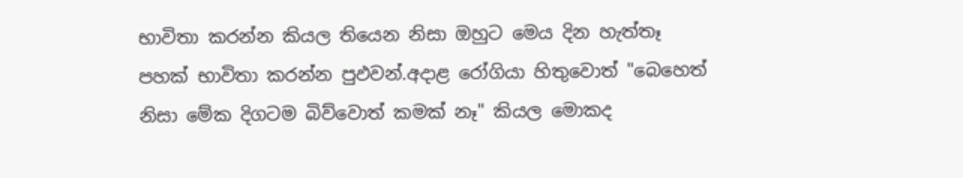භාවිතා කරන්න කියල තියෙන නිසා ඔහුට මෙය දින හැත්තෑ පහක් භාවිතා කරන්න පුඵවන්.අදාළ රෝගියා හිතුවොත් "බෙහෙත් නිසා මේක දිගටම බිව්වොත් කමක් නෑ" කියල මොකද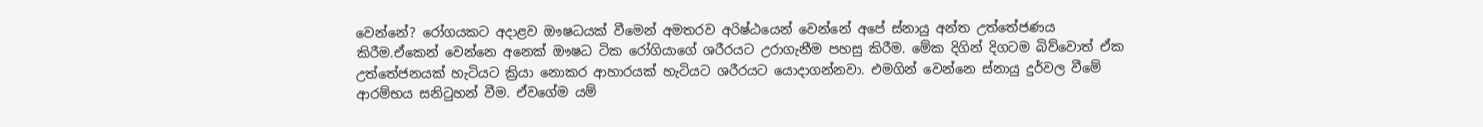වෙන්නේ? රෝගයකට අදාළව ඖෂධයක් වීමෙන් අමතරව අරිෂ්ඨයෙන් වෙන්නේ අපේ ස්නායු අන්ත උත්තේජණය කිරීම.ඒකෙන් වෙන්නෙ අනෙක් ඖෂධ ටික රෝගියාගේ ශරීරයට උරාගැනීම පහසු කිරීම. මේක දිගින් දිගටම බිව්වොත් ඒක උත්තේජනයක් හැටියට ක්‍රියා නොකර ආහාරයක් හැටියට ශරීරයට යොදාගන්නවා. එමගින් වෙන්නෙ ස්නායු දුර්වල වීමේ ආරම්භය සනිටුහන් වීම. ඒවගේම යම්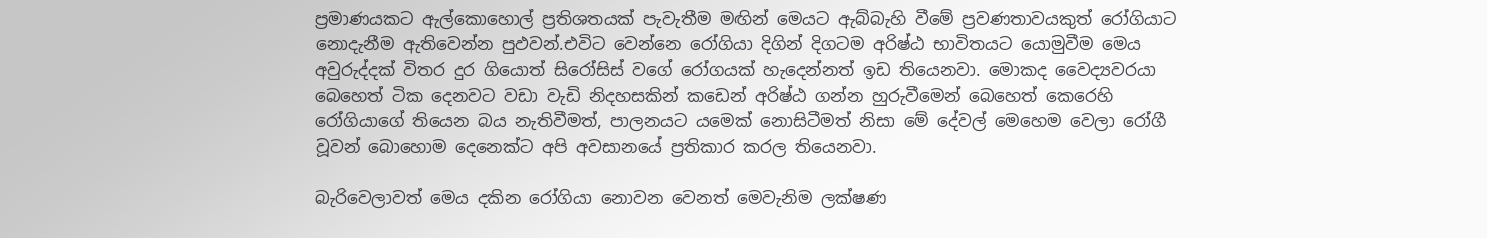ප්‍රමාණයකට ඇල්කොහොල් ප්‍රතිශතයක් පැවැතීම මඟින් මෙයට ඇබ්බැහි වීමේ ප්‍රවණතාවයකුත් රෝගියාට නොදැනීම ඇතිවෙන්න පුඵවන්.එවිට වෙන්නෙ රෝගියා දිගින් දිගටම අරිෂ්ඨ භාවිතයට යොමුවීම මෙය අවුරුද්දක් විතර දුර ගියොත් සිරෝසිස් වගේ රෝගයක් හැදෙන්නත් ඉඩ තියෙනවා. මොකද වෛද්‍යවරයා බෙහෙත් ටික දෙනවට වඩා වැඩි නිදහසකින් කඩෙන් අරිෂ්ඨ ගන්න හුරුවීමෙන් බෙහෙත් කෙරෙහි රෝගියාගේ තියෙන බය නැතිවීමත්, පාලනයට යමෙක් නොසිටීමත් නිසා මේ දේවල් මෙහෙම වෙලා රෝගී වූවන් බොහොම දෙනෙක්ට අපි අවසානයේ ප්‍රතිකාර කරල තියෙනවා.

බැරිවෙලාවත් මෙය දකින රෝගියා නොවන වෙනත් මෙවැනිම ලක්ෂණ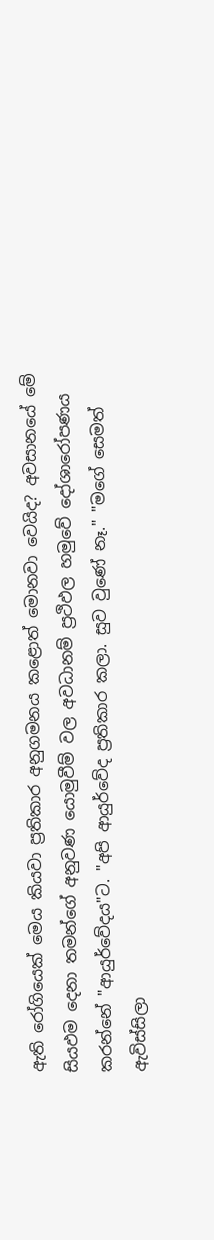ඇති රෝගියෙක් මෙය කියවා ප්‍රතිකාර අනුගමනය කළොත් මොනවා වෙයිද? අවසානයේ මේ සියඵම දෙනා තමන්ගේ අනුවණ යොමුවීම් වල අවධානම් ප්‍රථිඵල හමුවේ දෝශාරෝපණය කරන්නේ "ආයුර්වේදය"ට. "අපි ආයුර්වේද ප්‍රතිකාර කලා. සුව වුණේ නෑ." "මගේ සෙමත් ඇවිස්සිලා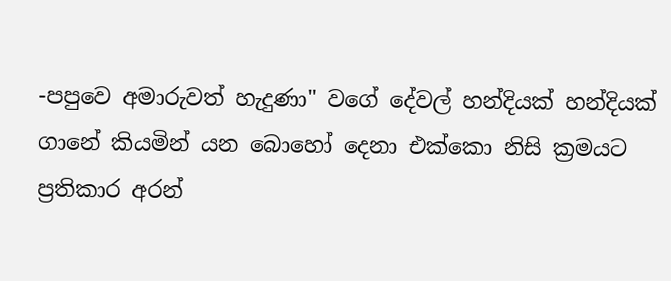-පපුවෙ අමාරුවත් හැදුණා" වගේ දේවල් හන්දියක් හන්දියක් ගානේ කියමින් යන බොහෝ දෙනා එක්කො නිසි ක්‍රමයට ප්‍රතිකාර අරන්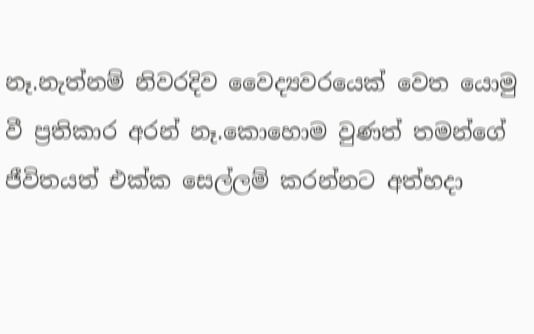නෑ.නැත්නම් නිවරදිව වෛද්‍යවරයෙක් වෙත යොමු වී ප්‍රතිකාර අරන් නෑ.කොහොම වුණත් තමන්ගේ ජීවිතයත් එක්ක සෙල්ලම් කරන්නට අත්හදා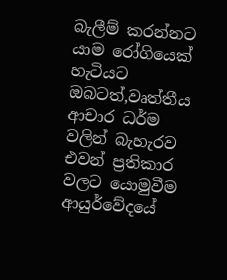බැලීම් කරන්නට යාම රෝගියෙක් හැටියට ඔබටත්,වෘත්තීය ආචාර ධර්ම වලින් බැහැරව එවන් ප්‍රතිකාර වලට යොමුවීම ආයුර්වේදයේ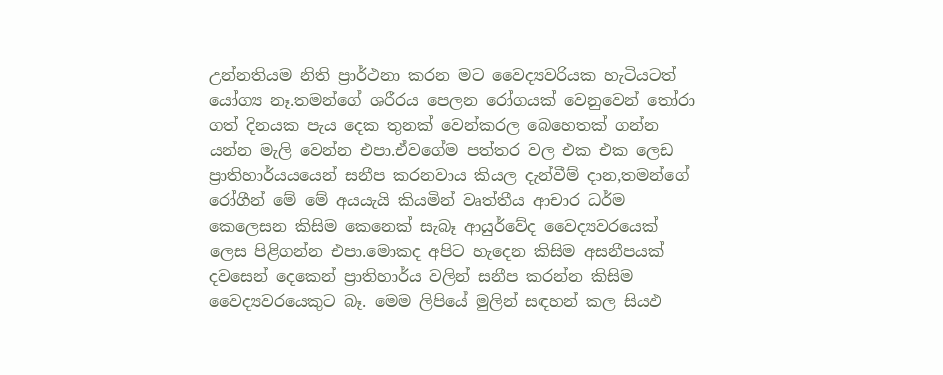උන්නතියම නිති ප්‍රාර්ථනා කරන මට වෛද්‍යවරියක හැටියටත් යෝග්‍ය නෑ.තමන්ගේ ශරීරය පෙලන රෝගයක් වෙනුවෙන් තෝරා ගත් දිනයක පැය දෙක තුනක් වෙන්කරල බෙහෙතක් ගන්න යන්න මැලි වෙන්න එපා.ඒවගේම පත්තර වල එක එක ලෙඩ ප්‍රාතිහාර්යයයෙන් සනීප කරනවාය කියල දැන්වීම් දාන,තමන්ගේ රෝගීන් මේ මේ අයයැයි කියමින් වෘත්තීය ආචාර ධර්ම කෙලෙසන කිසිම කෙනෙක් සැබෑ ආයුර්වේද වෛද්‍යවරයෙක් ලෙස පිළිගන්න එපා.මොකද අපිට හැදෙන කිසිම අසනීපයක් දවසෙන් දෙකෙන් ප්‍රාතිහාර්ය වලින් සනීප කරන්න කිසිම වෛද්‍යවරයෙකුට බෑ. මෙම ලිපියේ මුලින් සඳහන් කල සියඵ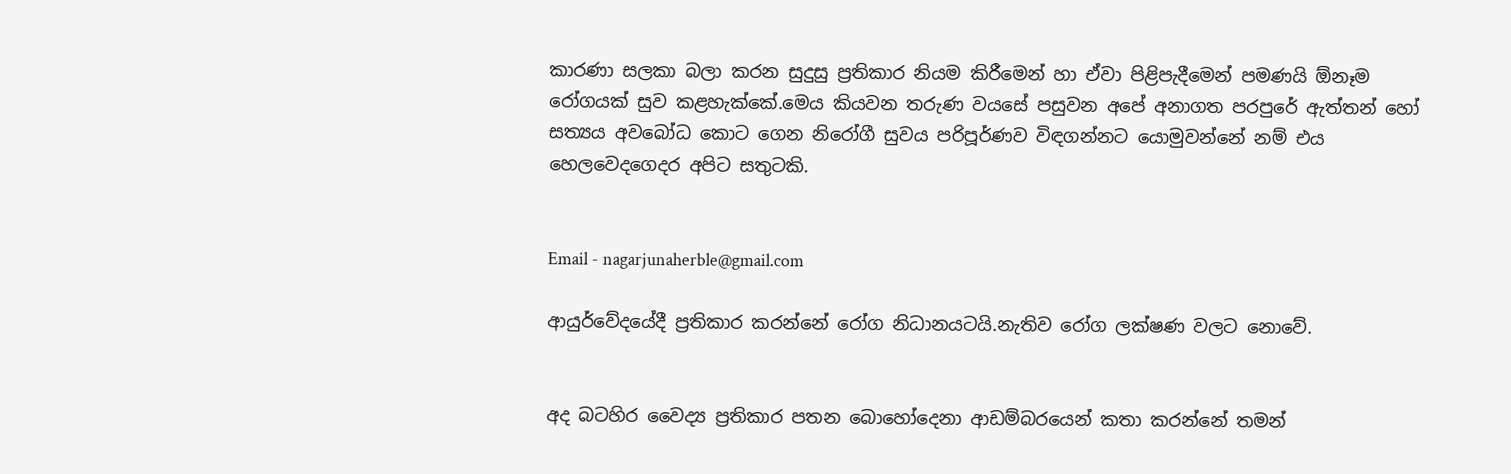කාරණා සලකා බලා කරන සුදුසු ප්‍රතිකාර නියම කිරීමෙන් හා ඒවා පිළිපැදීමෙන් පමණයි ඕනෑම රෝගයක් සුව කළහැක්කේ.මෙය කියවන තරුණ වයසේ පසුවන අපේ අනාගත පරපුරේ ඇත්තන් හෝ සත්‍යය අවබෝධ කොට ගෙන නිරෝගී සුවය පරිපූර්ණව විඳගන්නට යොමුවන්නේ නම් එය හෙලවෙදගෙදර අපිට සතුටකි.


Email - nagarjunaherble@gmail.com

ආයුර්වේදයේදී ප්‍රතිකාර කරන්නේ රෝග නිධානයටයි.නැතිව රෝග ලක්ෂණ වලට නොවේ.


අද බටහිර වෛද්‍ය ප්‍රතිකාර පතන බොහෝදෙනා ආඩම්බරයෙන් කතා කරන්නේ තමන්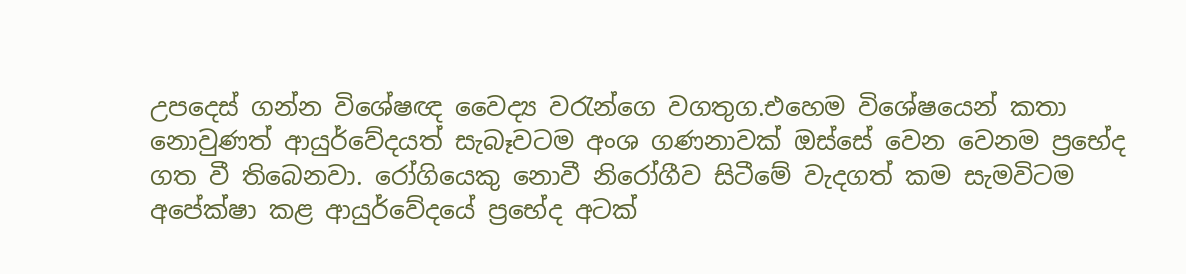උපදෙස් ගන්න විශේෂඥ වෛද්‍ය වරැන්ගෙ වගතුග.එහෙම විශේෂයෙන් කතා නොවුණත් ආයුර්වේදයත් සැබෑවටම අංශ ගණනාවක් ඔස්සේ වෙන වෙනම ප්‍රභේද ගත වී තිබෙනවා. රෝගියෙකු නොවී නිරෝගීව සිටීමේ වැදගත් කම සැමවිටම අපේක්ෂා කළ ආයුර්වේදයේ ප්‍රභේද අටක්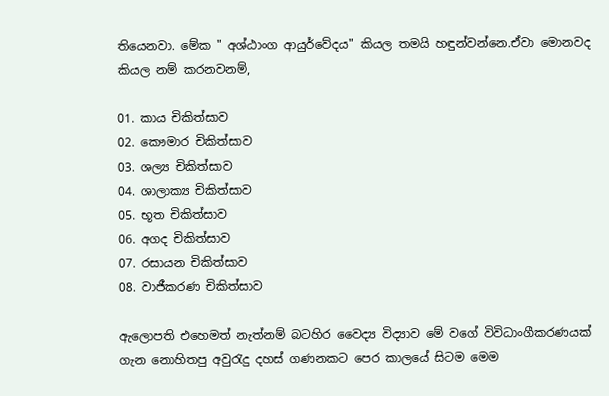තියෙනවා. මේක " අශ්ඨාංග ආයුර්වේදය" කියල තමයි හඳුන්වන්නෙ.ඒවා මොනවද කියල නම් කරනවනම්,

01. කාය චිකිත්සාව
02. කෞමාර චිකිත්සාව
03. ශල්‍ය චිකිත්සාව
04. ශාලාක්‍ය චිකිත්සාව
05. භූත චිකිත්සාව
06. අගද චිකිත්සාව
07. රසායන චිකිත්සාව
08. වාජීකරණ චිකිත්සාව

ඇලොපති එහෙමත් නැත්නම් බටහිර වෛද්‍ය විද්‍යාව මේ වගේ විවිධාංගීකරණයක් ගැන නොහිතපු අවුරැදු දහස් ගණනකට පෙර කාලයේ සිටම මෙම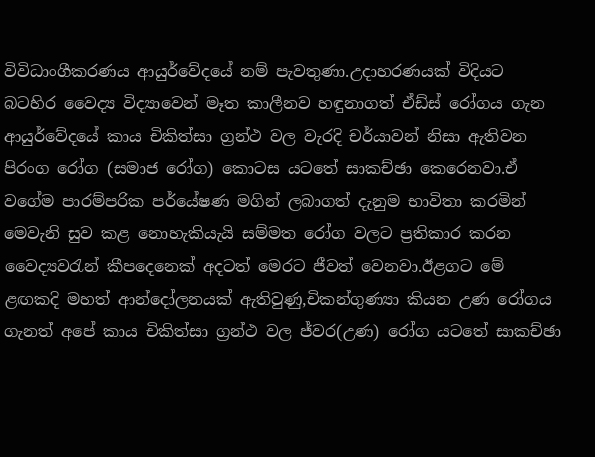විවිධාංගීකරණය ආයුර්වේදයේ නම් පැවතුණා.උදාහරණයක් විදියට බටහිර වෛද්‍ය විද්‍යාවෙන් මෑත කාලීනව හඳුනාගත් ඒඩ්ස් රෝගය ගැන ආයුර්වේදයේ කාය චිකිත්සා ග්‍රන්ථ වල වැරදි චර්යාවන් නිසා ඇතිවන පිරංග රෝග (සමාජ රෝග) කොටස යටතේ සාකච්ඡා කෙරෙනවා.ඒ වගේම පාරම්පරික පර්යේෂණ මගින් ලබාගත් දැනුම භාවිතා කරමින් මෙවැනි සුව කළ නොහැකියැයි සම්මත රෝග වලට ප්‍රතිකාර කරන වෛද්‍යවරැන් කීපදෙනෙක් අදටත් මෙරට ජීවත් වෙනවා.ඊළගට මේ ළඟකදි මහත් ආන්දෝලනයක් ඇතිවුණු,චිකන්ගුණ්‍යා කියන උණ රෝගය ගැනත් අපේ කාය චිකිත්සා ග්‍රන්ථ වල ජ්වර(උණ) රෝග යටතේ සාකච්ඡා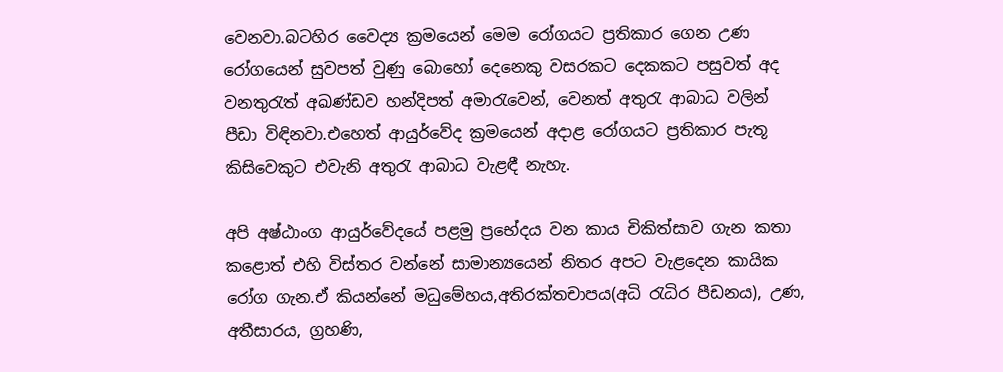වෙනවා.බටහිර වෛද්‍ය ක්‍රමයෙන් මෙම රෝගයට ප්‍රතිකාර ගෙන උණ රෝගයෙන් සුවපත් වුණු බොහෝ දෙනෙකු වසරකට දෙකකට පසුවත් අද වනතුරැත් අඛණ්ඩව හන්දිපත් අමාරැවෙන්, වෙනත් අතුරැ ආබාධ වලින් පීඩා විඳිනවා.එහෙත් ආයුර්වේද ක්‍රමයෙන් අදාළ රෝගයට ප්‍රතිකාර පැතූ කිසිවෙකුට එවැනි අතුරැ ආබාධ වැළඳී නැහැ.

අපි අෂ්ඨාංග ආයුර්වේදයේ පළමු ප්‍රභේදය වන කාය චිකිත්සාව ගැන කතා කළොත් එහි විස්තර වන්නේ සාමාන්‍යයෙන් නිතර අපට වැළදෙන කායික රෝග ගැන.ඒ කියන්නේ මධුමේහය,අතිරක්තචාපය(අධි රැධිර පීඩනය), උණ, අතීසාරය, ග්‍රහණි,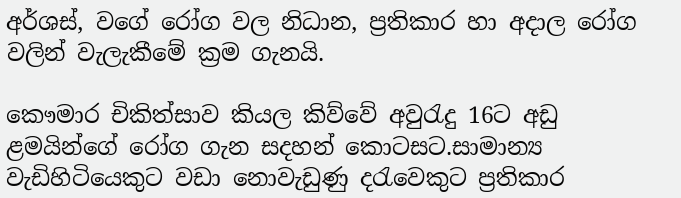අර්ශස්, වගේ රෝග වල නිධාන, ප්‍රතිකාර හා අදාල රෝග වලින් වැලැකීමේ ක්‍රම ගැනයි.

කෞමාර චිකිත්සාව කියල කිව්වේ අවුරැදු 16ට අඩු ළමයින්ගේ රෝග ගැන සදහන් කොටසට.සාමාන්‍ය වැඩිහිටියෙකුට වඩා නොවැඩුණු දරැවෙකුට ප්‍රතිකාර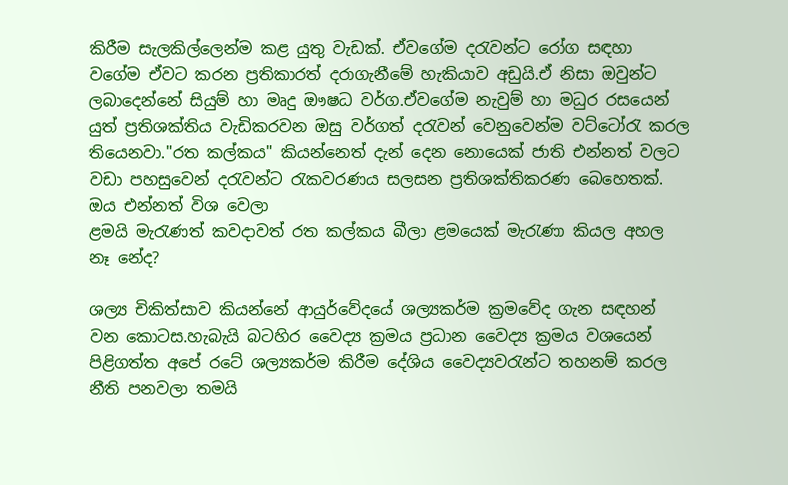කිරීම සැලකිල්ලෙන්ම කළ යුතු වැඩක්. ඒවගේම දරැවන්ට රෝග සඳහා වගේම ඒවට කරන ප්‍රතිකාරත් දරාගැනීමේ හැකියාව අඩුයි.ඒ නිසා ඔවුන්ට ලබාදෙන්නේ සියුම් හා මෘදු ඖෂධ වර්ග.ඒවගේම නැවුම් හා මධුර රසයෙන් යුත් ප්‍රතිශක්තිය වැඩිකරවන ඔසු වර්ගත් දරැවන් වෙනුවෙන්ම වට්ටෝරැ කරල තියෙනවා."රත කල්කය" කියන්නෙත් දැන් දෙන නොයෙක් ජාති එන්නත් වලට වඩා පහසුවෙන් දරැවන්ට රැකවරණය සලසන ප්‍රතිශක්තිකරණ බෙහෙතක්. ඔය එන්නත් විශ වෙලා
ළමයි මැරැණත් කවදාවත් රත කල්කය බීලා ළමයෙක් මැරැණා කියල අහල නෑ නේද?

ශල්‍ය චිකිත්සාව කියන්නේ ආයුර්වේදයේ ශල්‍යකර්ම ක්‍රමවේද ගැන සඳහන් වන කොටස.හැබැයි බටහිර වෛද්‍ය ක්‍රමය ප්‍රධාන වෛද්‍ය ක්‍රමය ව‍ශයෙන් පිළිගත්ත අපේ රටේ ශල්‍යකර්ම කිරීම දේශිය වෛද්‍යවරැන්ට තහනම් කරල නීති පනවලා තමයි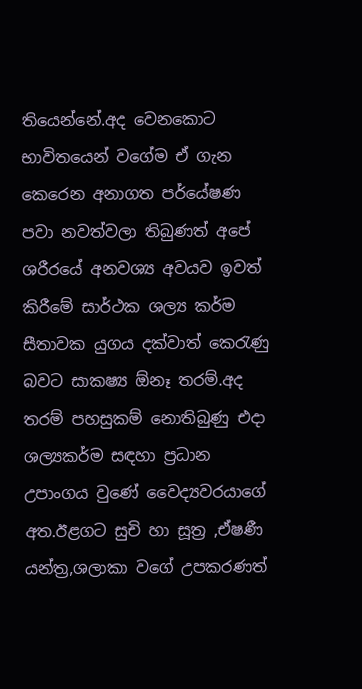තියෙන්නේ.අද වෙනකොට භාවිතයෙන් වගේම ඒ ගැන කෙරෙන අනාගත පර්යේෂණ පවා නවත්වලා තිබුණත් අපේ ශරීරයේ අනවශ්‍ය අවයව ඉවත් කිරීමේ සාර්ථක ශල්‍ය කර්ම සීතාවක යුගය දක්වාත් කෙරැණු බවට සාකෂ්‍ය ඕනෑ තරම්.අද තරම් පහසුකම් නොතිබුණු එදා ශල්‍යකර්ම සඳහා ප්‍රධාන උපාංගය වුණේ වෛද්‍යවරයාගේ අත.ඊළගට සුචි හා සූත්‍ර ,ඒෂණී යන්ත්‍ර,ශලාකා වගේ උපකරණත්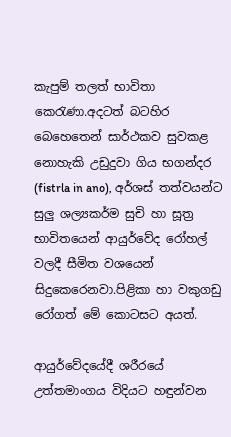කැපුම් තලත් භාවිතා කෙරැණා.අදටත් බටහිර බෙහෙතෙන් සාර්ථකව සුවකළ නොහැකි උඩුදුවා ගිය භගන්දර (fistrla in ano), අර්ශස් තත්වයන්ට සුලු ශල්‍යකර්ම සුචි හා සූත්‍ර භාවිතයෙන් ආයුර්වේද රෝහල් වලදී සීමිත වශයෙන් සිදුකෙරෙනවා.පිළිකා හා වකුගඩු රෝගත් මේ කොටසට අයත්.

ආයුර්වේදයේදී ශරීරයේ උත්තමාංගය විදියට හඳුන්වන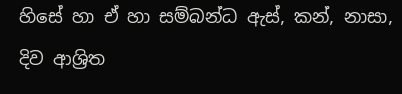හිසේ හා ඒ හා සම්බන්ධ ඇස්, කන්, නාසා, දිව ආශ්‍රිත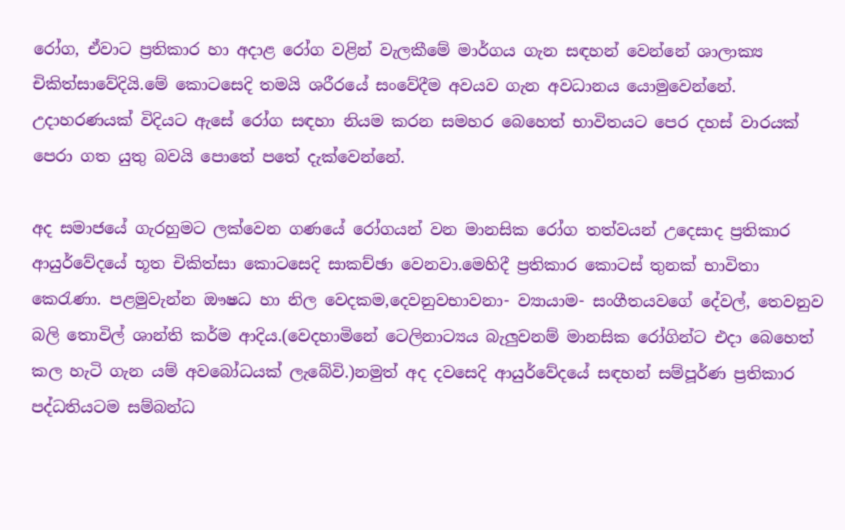රෝග, ඒවාට ප්‍රතිකාර හා අදාළ රෝග වළින් වැලකීමේ මාර්ගය ගැන සඳහන් වෙන්නේ ශාලාක්‍ය චිකිත්සාවේදියි.මේ කොටසෙදි තමයි ශරීරයේ සංවේදීම අවයව ගැන අවධානය යොමුවෙන්නේ. උදාහරණයක් විදියට ඇසේ රෝග සඳහා නියම කරන සමහර බෙහෙත් භාවිතයට පෙර දහස් වාරයක් පෙරා ගත යුතු බවයි පොතේ පතේ දැක්වෙන්නේ.

අද සමාජයේ ගැරහුමට ලක්වෙන ගණයේ රෝගයන් වන මානසික රෝග තත්වයන් උදෙසාද ප්‍රතිකාර ආයුර්වේදයේ භූත චිකිත්සා කොටසෙදි සාකච්ඡා වෙනවා.මෙහිදී ප්‍රතිකාර කොටස් තුනක් භාවිතා කෙරැණා. පළමුවැන්න ඖෂධ හා නිල වෙදකම,දෙවනුවභාවනා- ව්‍යායාම- සංගීතයවගේ දේවල්, තෙවනුව බලි තොවිල් ශාන්ති කර්ම ආදිය.(වෙදහාමිනේ ටෙලිනාට්‍යය බැලුවනම් මානසික රෝගින්ට එදා බෙහෙත් කල හැටි ගැන යම් අවබෝධයක් ලැබේවි.)නමුත් අද දවසෙදි ආයුර්වේදයේ සඳහන් සම්පූර්ණ ප්‍රතිකාර පද්ධතියටම සම්බන්ධ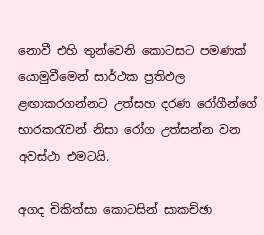නොවී එහි තුන්වෙනි කොටසට පමණක් යොමුවීමෙන් සාර්ථක ප්‍රතිඵල ළඟාකරගන්නට උත්සහ දරණ රෝගීන්ගේ භාරකරැවන් නිසා රෝග උත්සන්න වන අවස්ථා එමටයි.

අගද චිකිත්සා කොටසින් සාකච්ඡා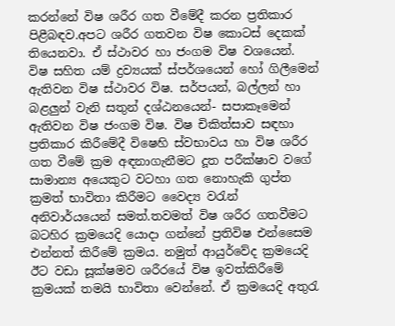කරන්නේ විෂ ශරීර ගත වීමේදී කරන ප්‍රතිකාර පිළීබඳව.අපට ශරීර ගතවන විෂ කොටස් දෙකක් තියෙනවා. ඒ ස්ථාවර හා ජංගම විෂ වශයෙන්. විෂ සහිත යම් ද්‍රව්‍යයක් ස්පර්ශයෙන් හෝ ගිලීමෙන් ඇතිවන විෂ ස්ථාවර විෂ. සර්පයන්, බල්ලන් හා බළලුන් වැනි සතුන් දශ්ඨනයෙන්- සපාකෑමෙන් ඇතිවන විෂ ජංගම විෂ. විෂ චිකිත්සාව සඳහා ප්‍රතිකාර කිරීමේදී විෂෙහි ස්වභාවය හා විෂ ශරීර ගත වීමේ ක්‍රම අඳනාගැනීමට දූත පරීක්ෂාව වගේ සාමාන්‍ය අයෙකුට වටහා ගත නොහැකි ගුප්ත ක්‍රමත් භාවිතා කිරීමට වෛද්‍ය වරැන් අනිවාර්යයෙන් සමත්.තවමත් විෂ ශරීර ගතවීමට බටහිර ක්‍රමයෙදි යොදා ගන්නේ ප්‍රතිවිෂ එන්සෛම එන්නත් කිරීමේ ක්‍රමය. නමුත් ආයුර්වේද ක්‍රමයෙදි ඊට වඩා සූක්ෂමව ශරීරයේ විෂ ඉවත්කිරීමේ ක්‍රමයක් තමයි භාවිතා වෙන්නේ. ඒ ක්‍රමයෙදි අතුරැ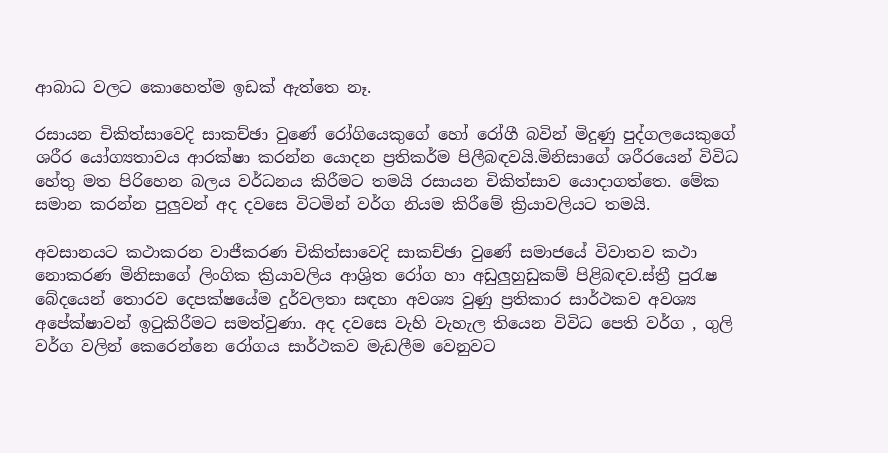ආබාධ වලට කොහෙත්ම ඉඩක් ඇත්තෙ නෑ.

රසායන චිකිත්සාවෙදි සාකච්ඡා වුණේ රෝගියෙකුගේ හෝ රෝගී බවින් මිදුණු පුද්ගලයෙකුගේ ශරීර යෝග්‍යතාවය ආරක්ෂා කරන්න යොදන ප්‍රතිකර්ම පිලීබඳවයි.මිනිසාගේ ශරීරයෙන් විවිධ හේතු මත පිරිහෙන බලය වර්ධනය කිරීමට තමයි රසායන චිකිත්සාව යොදාගත්තෙ. මේක සමාන කරන්න පුලුවන් අද දවසෙ විටමින් වර්ග නියම කිරීමේ ක්‍රියාවලියට තමයි.

අවසානයට කථාකරන වාජීකරණ චිකිත්සාවෙදි සාකච්ඡා වුණේ සමාජයේ විවාතව කථා නොකරණ මිනිසාගේ ලිංගික ක්‍රියාවලිය ආශ්‍රිත රෝග හා අඩුලුහුඩුකම් පිළිබඳව.ස්ත්‍රී පුරැෂ බේදයෙන් තොරව දෙපක්ෂයේම දුර්වලතා සඳහා අවශ්‍ය වුණු ප්‍රතිකාර සාර්ථකව අවශ්‍ය අපේක්ෂාවන් ඉටුකිරීමට සමත්වුණා. අද දවසෙ වැහි වැහැල තියෙන විවිධ පෙති වර්ග , ගුලි වර්ග වලින් කෙරෙන්නෙ රෝගය සාර්ථකව මැඩලීම වෙනුවට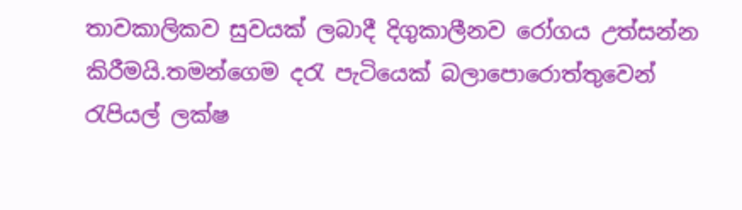තාවකාලිකව සුවයක් ලබාදී දිගුකාලීනව රෝගය උත්සන්න කිරීමයි.තමන්ගෙම දරැ පැටියෙක් බලාපොරොත්තුවෙන් රැපියල් ලක්ෂ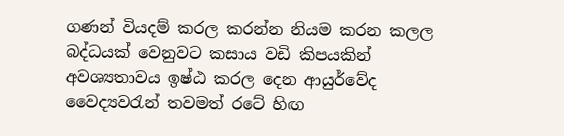ගණන් වියදම් කරල කරන්න නියම කරන කලල බද්ධයක් වෙනුවට කසාය වඩි කිපයකින් අවශ්‍යතාවය ඉෂ්ඨ කරල දෙන ආයුර්වේද වෛද්‍යවරැන් තවමත් රටේ හිඟ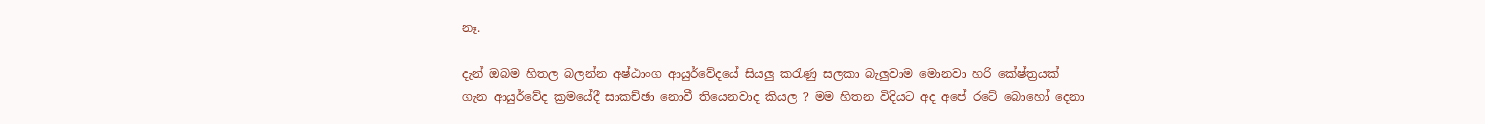නෑ.

දැන් ඔබම හිතල බලන්න අෂ්ඨාංග ආයුර්වේදයේ සියලු කරැණු සලකා බැලුවාම මොනවා හරි කේෂ්ත්‍රයක් ගැන ආයුර්වේද ක්‍රමයේදී සාකච්ඡා නොවී තියෙනවාද කියල ? මම හිතන විදියට අද අපේ රටේ බොහෝ දෙනා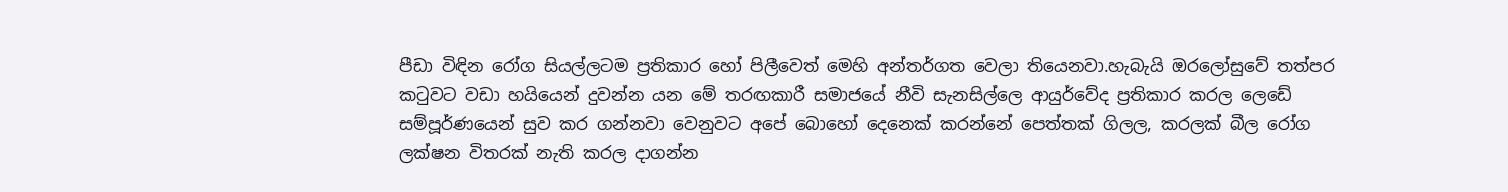පීඩා විඳින රෝග සියල්ලටම ප්‍රතිකාර හෝ පිලීවෙත් මෙහි අන්තර්ගත වෙලා තියෙනවා.හැබැයි ඔරලෝසුවේ තත්පර කටුවට වඩා හයියෙන් දුවන්න යන මේ තරඟකාරී සමාජයේ නීවි සැනසිල්ලෙ ආයුර්වේද ප්‍රතිකාර කරල ලෙඩේ සම්පූර්ණයෙන් සුව කර ගන්නවා වෙනුවට අපේ බොහෝ දෙනෙක් කරන්නේ පෙත්තක් ගිලල, කරලක් බීල රෝග ලක්ෂන විතරක් නැති කරල දාගන්න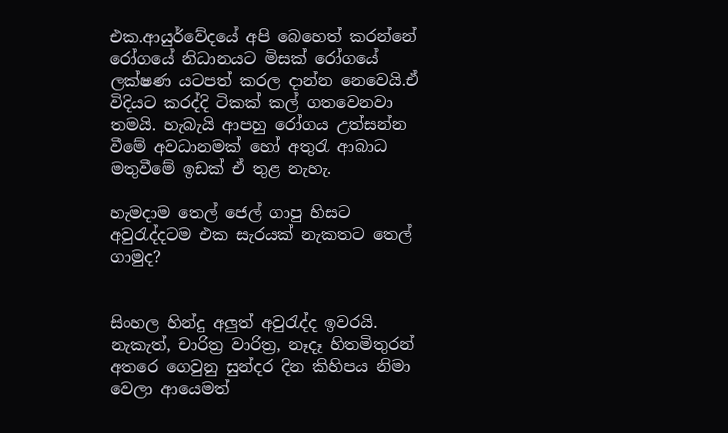එක.ආයුර්වේදයේ අපි බෙහෙත් කරන්නේ රෝගයේ නිධානයට මිසක් රෝගයේ ලක්ෂණ යටපත් කරල දාන්න නෙවෙයි.ඒ විදියට කරද්දි ටිකක් කල් ගතවෙනවා තමයි. හැබැයි ආපහු රෝගය උත්සන්න වීමේ අවධානමක් හෝ අතුරැ ආබාධ මතුවීමේ ඉඩක් ඒ තුළ නැහැ.

හැමදාම තෙල් ජෙල් ගාපු හිසට අවුරැද්දටම එක සැරයක් නැකතට තෙල් ගාමුද?


සිංහල හින්දු අලුත් අවුරැද්ද ඉවරයි. නැකැත්, චාරිත්‍ර වාරිත්‍ර, නෑදෑ හිතමිතුරන් අතරෙ ගෙවුනු සුන්දර දින කිහිපය නිමා වෙලා ආයෙමත්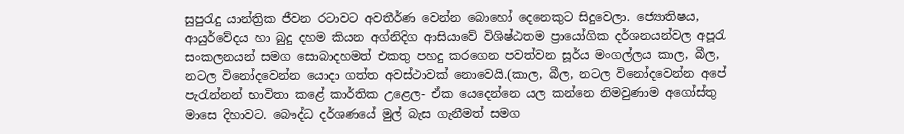සුපුරැදු යාන්ත්‍රික ජීවන රටාවට අවතීර්ණ වෙන්න බොහෝ දෙනෙකුට සිදුවෙලා. ජ්‍යොතිෂය, ආයුර්වේදය හා බුදු දහම කියන අග්නිදිග ආසියාවේ විශිෂ්ඨතම ප්‍රායෝගික දර්ශනයන්වල අපූරැ සංකලනයන් සමග සොබාදහමත් එකතු පහදු කරගෙන පවත්වන සූර්ය මංගල්ලය කාල, බීල, නටල විනෝදවෙන්න යොදා ගත්ත අවස්ථාවක් ‍නොවෙයි.(කාල, බීල, නටල විනෝදවෙන්න අපේ පැරැන්නන් භාවිතා කළේ කාර්තික උළෙල- ඒක යෙදෙන්නෙ යල කන්නෙ නිමවුණාම අගෝස්තු මාසෙ දිහාවට. බෞද්ධ දර්ශණයේ මුල් බැස ගැනීමත් සමග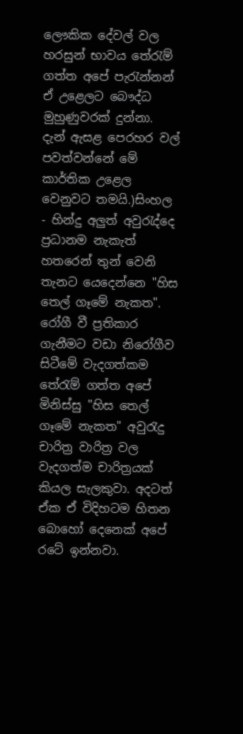ලෞකික දේවල් වල හරසුන් භාවය තේරැම් ගත්ත අපේ පැරැන්නන් ඒ උළෙලට බෞද්ධ මුහුණුවරක් දුන්නා. දැන් ඇසළ පෙරහර වල් පවත්වන්නේ මේ කාර්තික උළෙල වෙනුවට තමයි.)සිංහල - හින්දු අලුත් අවුරැද්දෙ ප්‍රධානම නැකැත් හතරෙන් තුන් වෙනි තැනට යෙදෙන්නෙ "හිස තෙල් ගෑමේ නැකත". රෝගී වී ප්‍රතිකාර ගැනීමට වඩා නිරෝගීව සිටීමේ වැදගත්කම තේරැම් ගත්ත අපේ මිනිස්සු "හිස තෙල් ගෑමේ නැකත" අවුරැදු චාරිත්‍ර වාරිත්‍ර වල වැදගත්ම චාරිත්‍රයක් කියල සැලකුවා. අදටත් ඒක ඒ විදිහටම හිතන බොහෝ දෙනෙක් අපේ රටේ ඉන්නවා.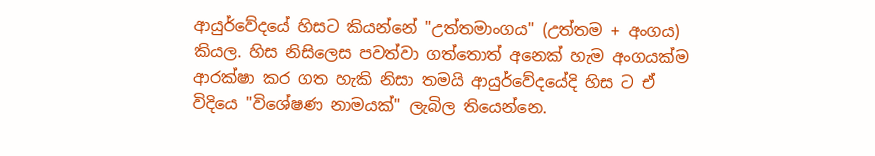ආයුර්වේදයේ හිසට කියන්නේ "උත්තමාංගය" (උත්තම + අංගය) කියල. හිස නිසිලෙස පවත්වා ගත්තොත් අනෙක් හැම අංගයක්ම ආරක්ෂා කර ගත හැකි නිසා තමයි ආයුර්වේදයේදි හිස ට ඒ විදියෙ "විශේෂණ නාමයක්" ලැබිල තියෙන්නෙ.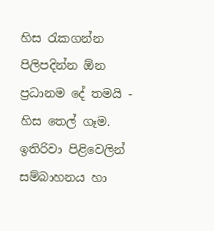හිස රැකගන්න පිලිපදින්න ඕන ප්‍රධානම දේ තමයි - හිස තෙල් ගෑම. ඉතිරිවා පිළිවෙලින් සම්බාහනය හා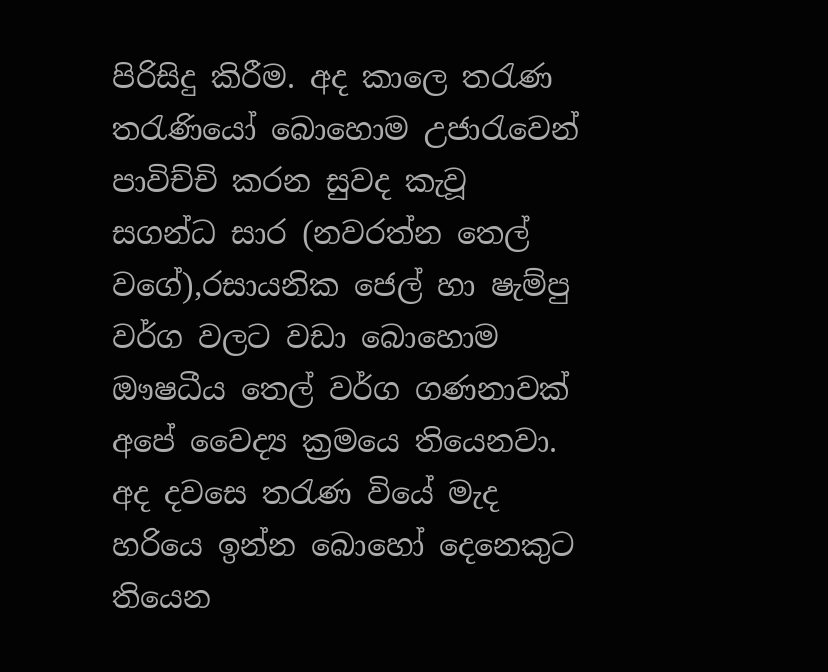පිරිසිදු කිරීම. අද කාලෙ තරැණ තරැණියෝ බොහොම උජාරැවෙන් පාවිච්චි කරන සුවද කැවූ සගන්ධ සාර (නවරත්න තෙල් වගේ),රසායනික ජෙල් හා ෂැම්පු වර්ග වලට වඩා බොහොම ඖෂධීය තෙල් වර්ග ගණනාවක් අපේ වෛද්‍ය ක්‍රමයෙ තියෙනවා. අද දවසෙ තරැණ වියේ මැද හරියෙ ඉන්න බොහෝ දෙනෙකුට තියෙන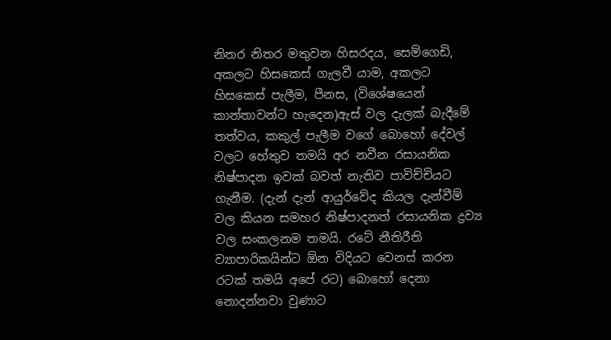නිතර නිතර මතුවන හිසරදය, සෙම්ගෙඩි, අකලට හිසකෙස් ගැලවී යාම, අකලට හිසකෙස් පැලීම, පීනස, (විශේෂයෙන් කාන්තාවන්ට හැදෙන)ඇස් වල දැලක් බැදීමේ තත්වය, කකුල් පැලීම වගේ බොහෝ දේවල් වලට හේතුව තමයි අර නවීන රසායනික නිෂ්පාදන ඉවක් බවත් නැතිව පාවිච්චියට ගැනීම. (දැන් දැන් ආයුර්වේද කියල දැන්වීම් වල කියන සමහර නිෂ්පාදනත් රසායනික ද්‍රව්‍ය වල සංකලනම තමයි. රටේ නීතිරීති ව්‍යාපාරිකයින්ට ඕන විදියට වෙනස් කරන රටක් තමයි අපේ රට) බොහෝ දෙනා නොදන්නවා වුණාට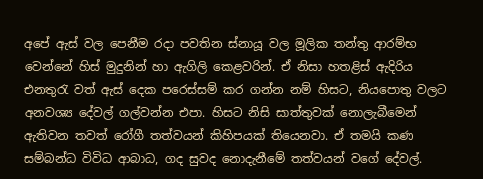අපේ ඇස් වල පෙනීම රදා පවතින ස්නායූ වල මූලික තන්තු ආරම්භ වෙන්නේ හිස් මුදුනින් හා ඇගිලි කෙළවරින්. ඒ නිසා හතළිස් ඇ‍දිරිය එනතුරැ වත් ඇස් දෙක පරෙස්සම් කර ගන්න නම් හිසට, නියපොතු වලට අනවශ්‍ය දේවල් ගල්වන්න එපා. හිසට නිසි සාත්තුවක් නොලැබීමෙන් ඇතිවන තවත් රෝගී තත්වයන් ‍කිහිපයක් තියෙනවා. ඒ තමයි කණ සම්බන්ධ විවිධ ආබාධ, ගද සුවද නොදැනීමේ තත්වයන් වගේ දේවල්.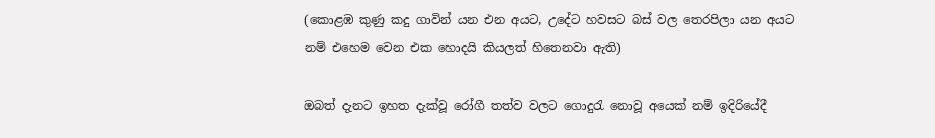(කොළඹ කුණු කදු ගාවින් යන එන අයට, උදේට හවසට බස් වල තෙරපිලා යන අයට නම් එහෙම වෙන එක හොදයි කියලත් හිතෙනවා ඇති)

ඔබත් දැනට ඉහත දැක්වූ රෝගී තත්ව වලට ගොදුරැ නොවූ අයෙක් නම් ඉදිරියේදී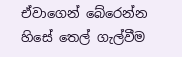ඒවාගෙන් බේරෙන්න හිසේ තෙල් ගැල්වීම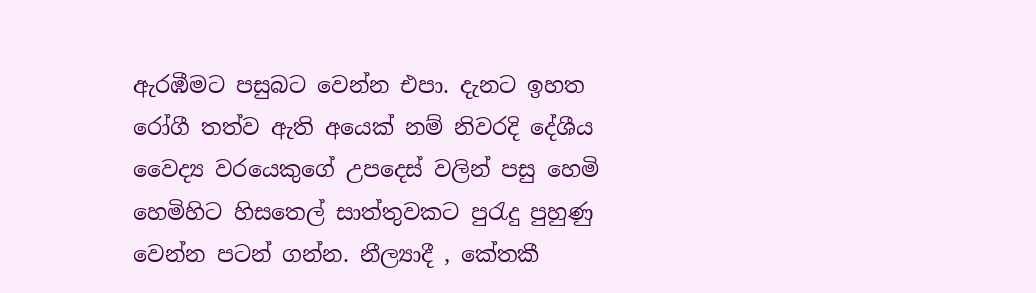ඇරඹීමට පසුබට වෙන්න එපා. දැනට ඉහත රෝගී තත්ව ඇති අයෙක් නම් නිවරදි දේශීය වෛද්‍ය වරයෙකුගේ උපදෙස් වලින් පසු හෙමි හෙමිහිට හිසතෙල් සාත්තුවකට පුරැදු පුහුණු වෙන්න පටන් ගන්න. නීල්‍යාදී , කේතකී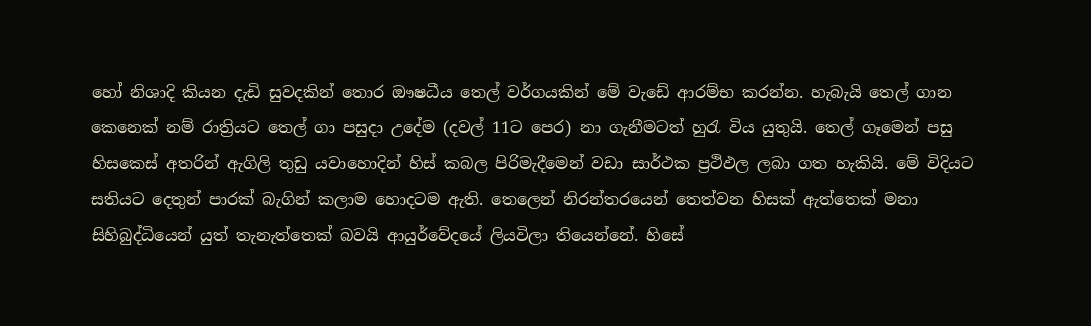හෝ නිශාදි කියන දැඩි සුවදකින් තොර ඖෂධීය තෙල් වර්ගයකින් මේ වැඩේ ආරම්භ කරන්න. හැබැයි තෙල් ගාන කෙනෙක් නම් රාත්‍රියට තෙල් ගා පසුදා උදේම (දවල් 11ට පෙර) නා ගැනීමටත් හුරැ විය යුතුයි. තෙල් ගෑමෙන් පසු හිසකෙස් අතරින් ඇගිලි තුඩු යවාහොදින් හිස් කබල පිරිමැදීමෙන් වඩා සාර්ථක ප්‍රථිඵල ලබා ගත හැකියි. මේ විදියට සතියට දෙතුන් පාරක් බැගින් කලාම හොදටම ඇති. තෙලෙන් නිරන්තරයෙන් තෙත්වන හිසක් ඇත්තෙක් මනා සිහිබුද්ධියෙන් යුත් තැනැත්තෙක් බවයි ආයුර්වේදයේ ලියවිලා තියෙන්නේ. හිසේ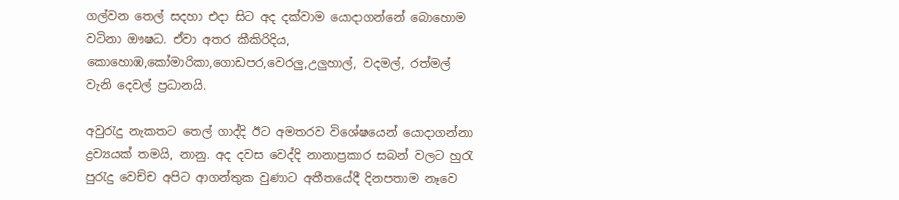ගල්වන තෙල් සදහා එදා සිට අද දක්වාම යොදාගන්නේ බොහොම වටිනා ඖෂධ. ඒවා අතර කීකිරිදිය, කොහොඹ,කෝමාරිකා,ගොඩපර,වෙරලු,උලුහාල්, වදමල්, රත්මල් වැනි දෙවල් ප්‍රධානයි.

අවුරැදු නැකතට තෙල් ගාද්දි ඊට අමතරව විශේෂයෙන් යොදාගන්නා ද්‍රව්‍යයක් තමයි, නානු. අද දවස වෙද්දි නානාප්‍රකාර සබන් වලට හුරැ පුරැදු වෙච්ච අපිට ආගන්තුක වුණාට අතීතයේදී දිනපතාම නෑවෙ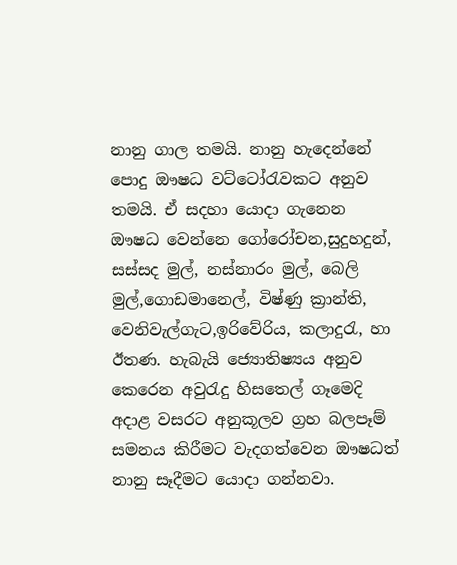නානු ගාල තමයි. නානු හැදෙන්නේ පොදු ඖෂධ වට්ටෝරැවකට අනුව තමයි. ඒ සදහා යොදා ගැනෙන ඖෂධ වෙන්නෙ ගෝරෝචන,සුදුහදුන්, සස්සද මුල්, නස්නාරං මුල්, බෙලි මුල්,ගොඩමානෙල්, විෂ්ණු ක්‍රාන්ති, වෙනිවැල්ගැට,ඉරිවේරිය, කලාදුරැ, හා ඊතණ. හැබැයි ජ්‍යොතිෂ්‍යය අනුව කෙරෙන අවුරැදු හිසතෙල් ගෑමෙදි අදාළ වසරට අනුකූලව ග්‍රහ බලපෑම් සමනය කිරීමට වැදගත්වෙන ඖෂධත් නානු සෑදීමට යොදා ගන්නවා.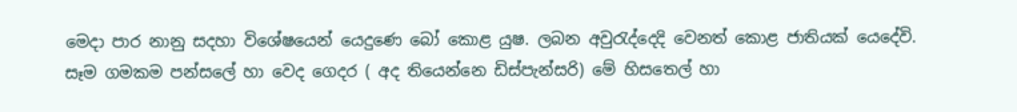මෙදා පාර නානු සදහා විශේෂයෙන් යෙදුණෙ බෝ කොළ යුෂ. ලබන අවුරැද්දෙදි වෙනත් කොළ ජාතියක් යෙදේවි. සෑම ගමකම පන්සලේ හා වෙද ගෙදර ( අද තියෙන්නෙ ඩිස්පැන්සරි) මේ හිසතෙල් හා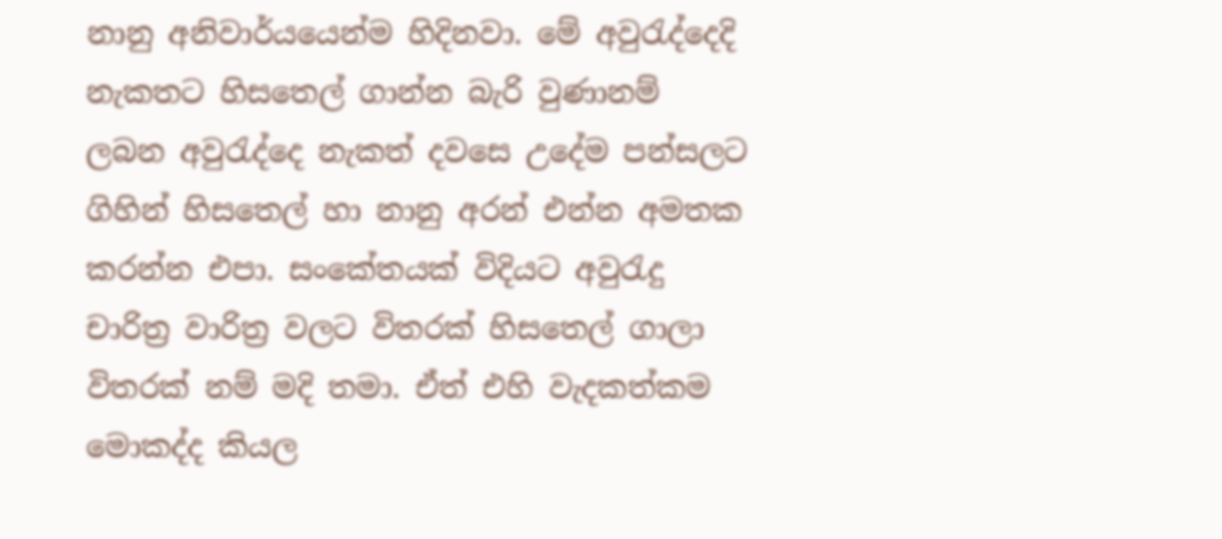නානු අනිවාර්යයෙන්ම හිදිනවා. මේ අවුරැද්දෙදි නැකතට හිසතෙල් ගාන්න බැරි වුණානම් ලබන අවුරැද්දෙ නැකත් දවසෙ උදේම පන්සලට ගිහින් හිසතෙල් හා නානු අරන් එන්න අමතක කරන්න එපා. සංකේතයක් විදියට අවුරැදු චාරිත්‍ර වාරිත්‍ර වලට විතරක් හිසතෙල් ගාලා විතරක් නම් මදි තමා. ඒත් එහි වැදකත්කම මොකද්ද කියල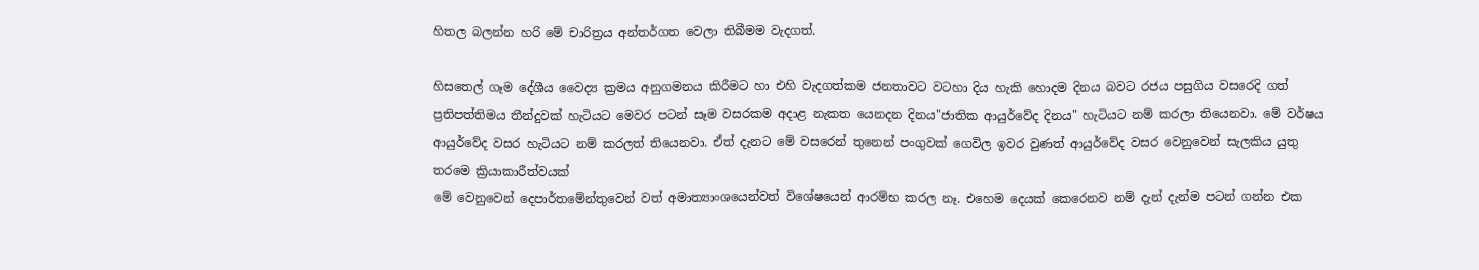හිතල බලන්න හරි මේ චාරිත්‍රය අන්තර්ගත වෙලා තිබීමම වැදගත්.

හිසතෙල් ගෑම දේශීය වෛද්‍ය ක්‍රමය අනුගමනය කිරීමට හා එහි වැදගත්කම ජනතාවට වටහා දිය හැකි හොදම දිනය බවට රජය පසුගිය වසරෙදි ගත් ප්‍රතිපත්තිමය තීන්දුවක් හැටියට මෙවර පටන් සෑම වසරකම අදාළ නැකත යෙනදන දිනය"ජාතික ආයුර්වේද දිනය" හැටියට නම් කරලා තියෙනවා. මේ වර්ෂය ආයුර්වේද වසර හැටියට නම් කරලත් තියෙනවා. ඒත් දැනට මේ වසරෙන් තුනෙන් පංගුවක් ගෙවිල ඉවර වුණත් ආයුර්වේද වසර වෙනුවෙන් සැලකිය යුතු තරමෙ ක්‍රියාකාරීත්වයක්
මේ වෙනුවෙන් දෙපාර්තමේන්තුවෙන් වත් අමාත්‍යාංශයෙන්වත් විශේෂයෙන් ආරම්භ කරල නෑ. එහෙම දෙයක් කෙරෙනව නම් දැන් දැන්ම පටන් ගන්න එක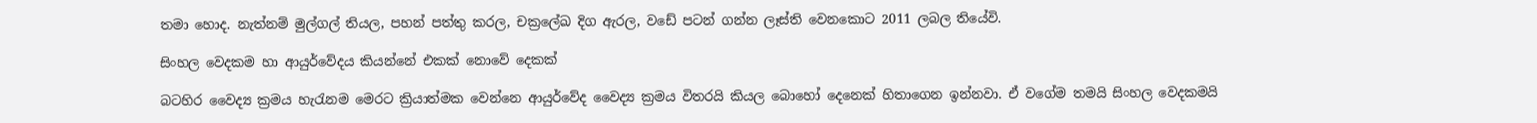තමා හොද. නැත්නම් මුල්ගල් තියල, පහන් පත්තු කරල, චක්‍රලේඛ දිග ඇරල, වඩේ පටන් ගන්න ලෑස්ති වෙනකොට 2011 ලබල තියේවි.

සිංහල වෙදකම හා ආයුර්වේදය කියන්නේ එකක් නොවේ දෙකක්

බටහිර වෛද්‍ය ක්‍රමය හැරැනම මෙරට ක්‍රියාත්මක වෙන්නෙ ආයුර්වේද වෛද්‍ය ක්‍රමය විතරයි කියල බොහෝ දෙනෙක් හිතාගෙන ඉන්නවා. ඒ වගේම තමයි සිංහල වෙදකමයි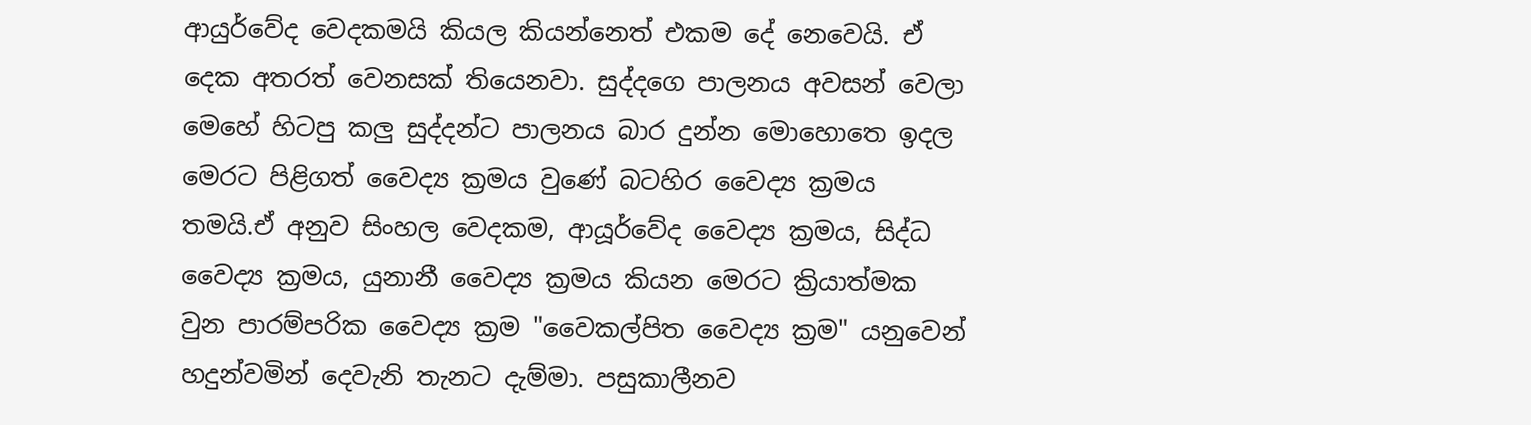ආයුර්වේද වෙදකමයි කියල කියන්නෙත් එකම දේ නෙවෙයි. ඒ දෙක අතරත් වෙනසක් තියෙනවා. සුද්දගෙ පාලනය අවසන් වෙලා මෙහේ හිටපු කලු සුද්දන්ට පාලනය බාර දුන්න මොහොතෙ ඉදල මෙරට පිළිගත් වෛද්‍ය ක්‍රමය වුණේ බටහිර වෛද්‍ය ක්‍රමය තමයි.ඒ අනුව සිංහල වෙදකම, ආයූර්වේද වෛද්‍ය ක්‍රමය, සිද්ධ වෛද්‍ය ක්‍රමය, යුනානී වෛද්‍ය ක්‍රමය කියන මෙරට ක්‍රියාත්මක වුන පාරම්පරික වෛද්‍ය ක්‍රම "වෛකල්පිත වෛද්‍ය ක්‍රම" යනුවෙන් හදුන්වමින් දෙවැනි තැනට දැම්මා. පසුකාලීනව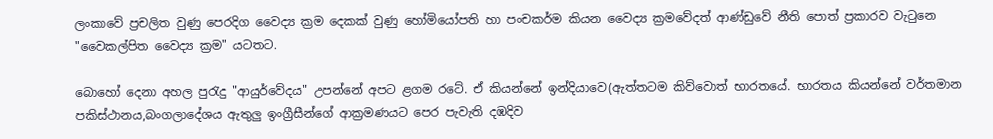ලංකාවේ ප්‍රචලිත වුණු පෙරදිග වෛද්‍ය ක්‍රම දෙකක් වුණු හෝමියෝපති හා පංචකර්ම කියන වෛද්‍ය ක්‍රමවේදත් ආණ්ඩුවේ නීති පොත් ප්‍රකාරව වැටුනෙ "වෛකල්පිත වෛද්‍ය ක්‍රම" යටතට.

බොහෝ දෙනා අහල පුරැදු "ආයුර්වේදය" උපන්නේ අපට ළගම ර‍ටේ. ඒ කියන්නේ ඉන්දියාවෙ(ඇත්තටම කිව්වොත් භාරතයේ. භාරතය කියන්නේ වර්තමාන පකිස්ථානය,බංගලාදේශය ඇතුලු ඉංග්‍රීසීන්ගේ ආක්‍රමණයට පෙර පැවැති දඹදිව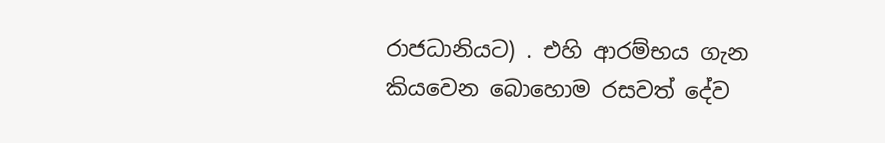රාජධානියට) . එහි ආරම්භය ගැන කියවෙන බොහොම රසවත් දේව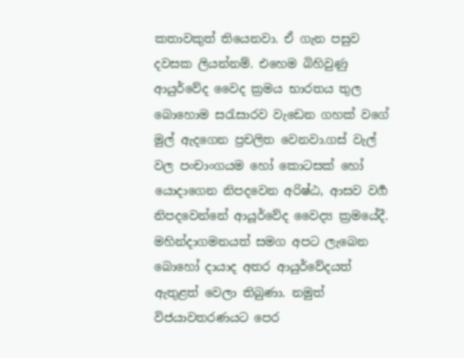කතාවකුත් තියෙනවා. ඒ ගැන පසුව දවසක ලියන්නම්. එහෙම බිහිවුණු ආයුර්වේද වෛද ක්‍රමය භාරතය තුල බොහොම සරැසාරව වැඩෙන ගහක් වගේ මුල් ඇදගෙන ප්‍රචලිත වෙනවා.ගස් වැල් වල පංචාංගයම හෝ කොටසක් හෝ යොදාගෙන නිපදවෙන අරිෂ්ඨ, ආසව වර්‍ග නිපදවෙන්නේ ආයූර්වේද වෛද්‍ය ක්‍රමයේදී. මහින්දාගමනයත් සමග අපට ලැබෙන බොහෝ දායාද අතර ආයුර්වේදයත් ඇතුළත් වෙලා තිබුණා. නමුත් විජයාවතරණයට පෙර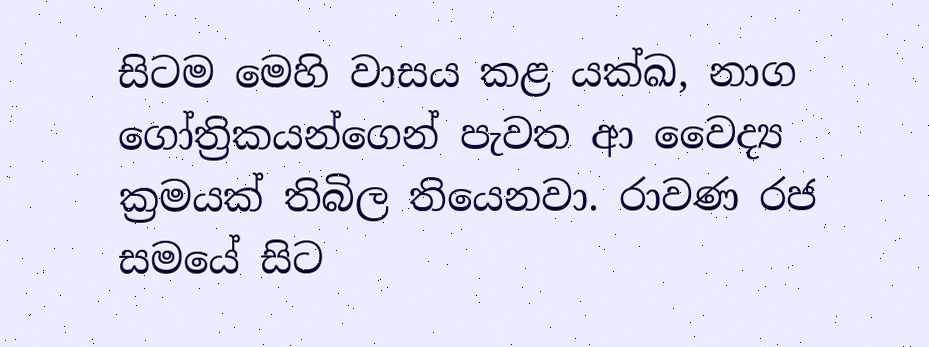සිටම මෙහි වාසය කළ යක්ඛ, නාග ගෝත්‍රිකයන්ගෙන් පැවත ආ වෛද්‍ය ක්‍රමයක් තිබිල තියෙනවා. රාවණ රජ සමයේ සිට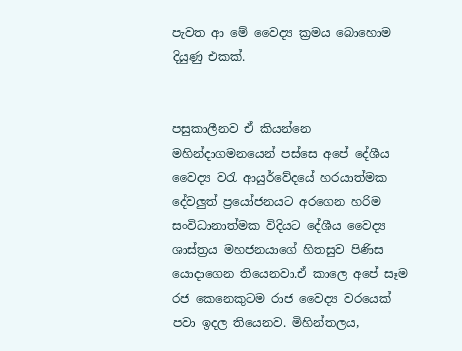පැවත ආ මේ වෛද්‍ය ක්‍රමය බොහොම දියුණු එකක්.


පසුකාලීනව ඒ කියන්නෙ මහින්දාගමනයෙන් පස්සෙ අපේ දේශීය වෛද්‍ය වරැ ආයුර්වේදයේ හරයාත්මක දේවලුත් ප්‍රයෝජනයට අරගෙන හරිම සංවිධානාත්මක විදියට දේශීය වෛද්‍ය ශාස්ත්‍රය මහජනයාගේ හිතසුව පිණිස යොදාගෙන තියෙනවා.ඒ කාලෙ අපේ සෑම රජ කෙනෙකුටම රාජ වෛද්‍ය වරයෙක් පවා ඉදල තියෙනව. මිහින්තලය,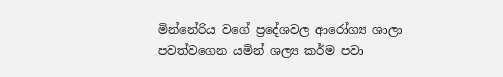මින්නේරිය වගේ ප්‍රදේශවල ආරෝග්‍ය ශාලා පවත්වගෙන යමින් ශල්‍ය කර්ම පවා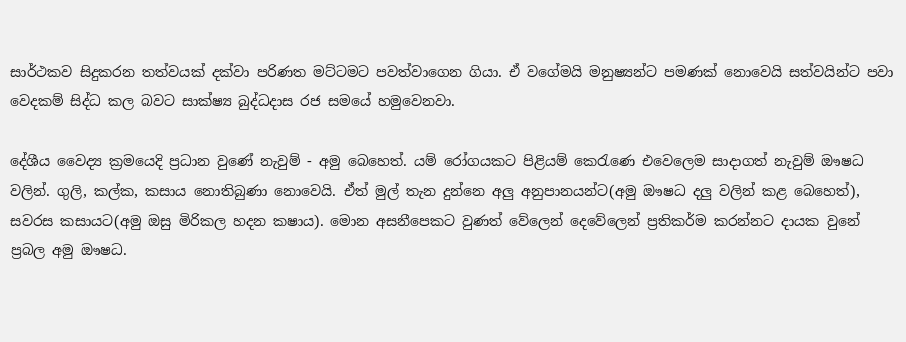සාර්ථකව සිදුකරන තත්වයක් දක්වා පරිණත මට්ටමට පවත්වාගෙන ගියා. ඒ වගේමයි මනුෂ්‍යන්ට පමණක් නොවෙයි සත්වයින්ට පවා වෙදකම් සිද්ධ කල බවට සාක්ෂ්‍ය බුද්ධදාස රජ සමයේ හමුවෙනවා.

දේශීය වෛද්‍ය ක්‍රමයෙදි ප්‍රධාන වුණේ නැවුම් - අමු බෙහෙත්. යම් රෝගයකට පිළියම් කෙරැණෙ එවෙලෙම සාදාගත් නැවුම් ඖෂධ වලින්. ගුලි, කල්ක, කසාය නොතිබුණා නොවෙයි. ඒත් මුල් තැන දුන්නෙ අලු අනුපානයන්ට(අමු ඖෂධ දලු වලින් කළ බෙහෙත්), සවරස කසායට(අමු ඔසු මිරිකල හදන කෂාය). මොන අසනීපෙකට වුණත් වේලෙන් දෙවේලෙන් ප්‍රතිකර්ම කරන්නට දායක වුනේ ප්‍රබල අමු ඖෂධ.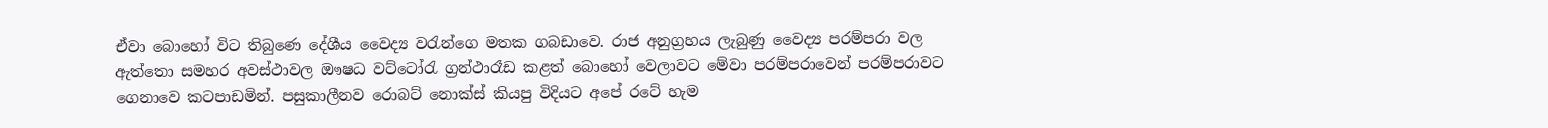ඒවා බොහෝ විට තිබුණෙ දේශීය වෛද්‍ය වරැන්ගෙ මතක ගබඩාවෙ. රාජ අනුග්‍රහය ලැබුණු වෛද්‍ය පරම්පරා වල ඇත්තො සමහර අවස්ථාවල ඖෂධ වට්ටෝරැ ග්‍රන්ථාරෑඩ කළත් බොහෝ වෙලාවට මේවා පරම්පරාවෙන් පරම්පරාවට ගෙනාවෙ කටපාඩමින්. පසුකාලීනව රොබට් නොක්ස් කියපු විදියට අපේ රටේ හැම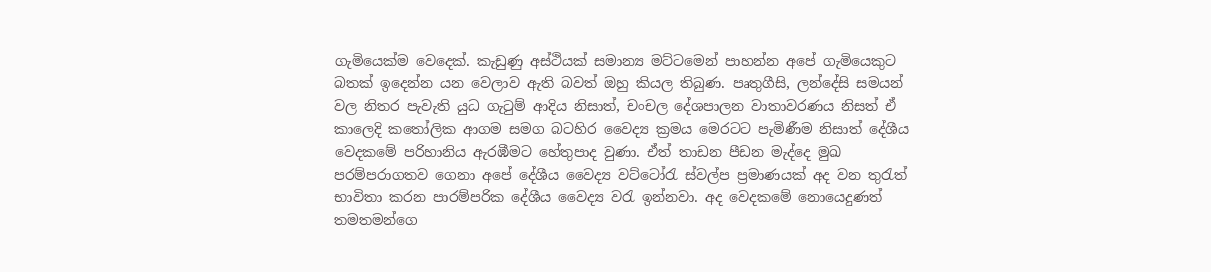ගැමියෙක්ම වෙදෙක්. කැඩුණු අස්ථියක් සමාන්‍ය මට්ටමෙන් පාහන්න අපේ ගැමියෙකුට බතක් ඉදෙන්න යන වෙලාව ඇති බවත් ඔහු කියල තිබුණ. පෘතුගීසි, ලන්දේසි සමයන් වල නිතර පැවැති යුධ ගැටුම් ආදිය නිසාත්, චංචල දේශපාලන වාතාවරණය නිසත් ඒ කාලෙදි කතෝලික ආගම සමග බටහිර වෛද්‍ය ක්‍රමය මෙරටට පැමිණීම නිසාත් දේශීය වෙදකමේ පරිහානිය ඇරඹීමට හේතුපාද වුණා. ඒත් තාඩන පීඩන මැද්දෙ මුඛ පරම්පරාගතව ගෙනා අපේ දේශීය වෛද්‍ය වට්ටෝරැ ස්වල්ප ප්‍රමාණයක් අද වන තුරැත් භාවිතා කරන පාරම්පරික දේශීය වෛද්‍ය වරැ ඉන්නවා. අද වෙදකමේ නොයෙදුණත් තමතමන්ගෙ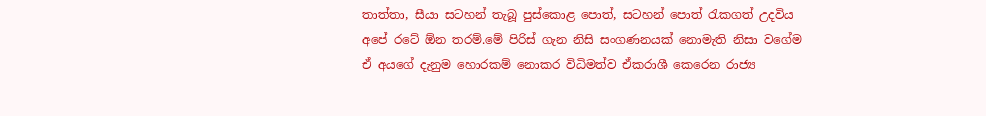තාත්තා, සීයා සටහන් තැබූ පුස්කොළ පොත්, සටහන් පොත් රැකගත් උදවිය අපේ රටේ ඕන තරම්.මේ පිරිස් ගැන නිසි සංගණනයක් නොමැති නිසා වගේම ඒ අයගේ දැනුම හොරකම් නොකර විධිමත්ව ඒකරාශී කෙරෙන රාජ්‍ය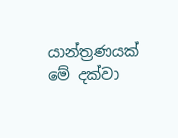යාන්ත්‍රණයක් මේ දක්වා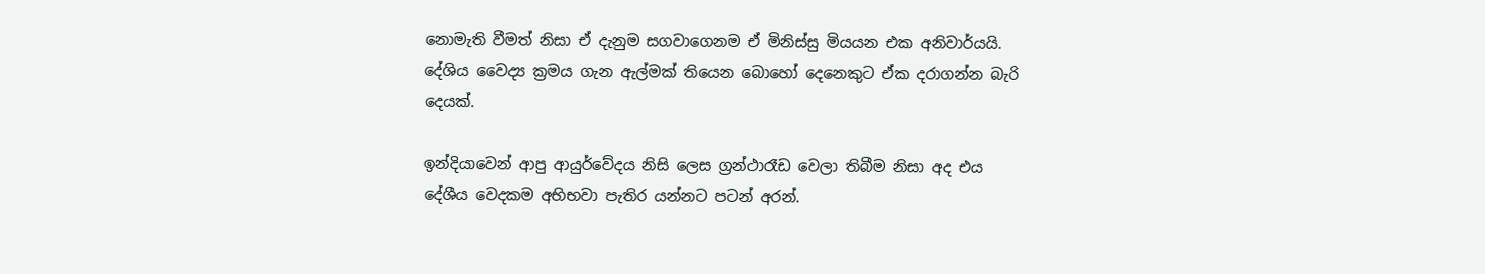නොමැති වීමත් නිසා ඒ දැනුම සගවාගෙනම ඒ මිනිස්සු මියයන එක අනිවාර්යයි. දේශිය වෛද්‍ය ක්‍රමය ගැන ඇල්මක් තියෙන බොහෝ දෙනෙකුට ඒක දරාගන්න බැරි දෙයක්.

ඉන්දියාවෙන් ආපු ආයුර්වේදය නිසි ලෙස ග්‍රන්ථාරෑඩ වෙලා තිබීම නිසා අද එය දේශීය වෙදකම අභිභවා පැතිර යන්නට පටන් අරන්.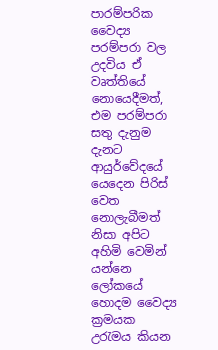පාරම්පරික වෛද්‍ය පරම්පරා වල උදවිය ඒ වෘත්තියේ නොයෙදීමත්, එම පරම්පරා සතු දැනුම දැනට ආයුර්වේදයේ යෙදෙන පිරිස් වෙත නොලැබීමත් නිසා අපිට අහිමි වෙමින් යන්නෙ ලෝකයේ හොදම වෛද්‍ය ක්‍රමයක උරැමය කියන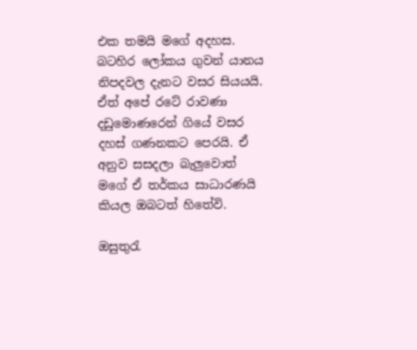එක තමයි මගේ අදහස. බටහිර ලෝකය ගුවන් යානය නිපදවල දැනට වසර සියයයි. ඒත් අපේ රටේ රාවණා දඩුමොණරෙන් ගියේ වසර දහස් ගණනකට පෙරයි. ඒ අනුව සසදලා බැලුවොත් මගේ ඒ තර්කය සාධාරණයි කියල ඔබටත් හිතේවි.

ඔසුතුරැ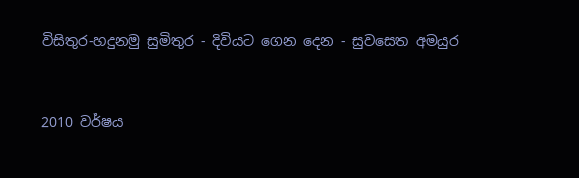විසිතුර-හදුනමු සුමිතුර - දිවියට ගෙන දෙන - සුවසෙත අමයුර


2010 වර්ෂය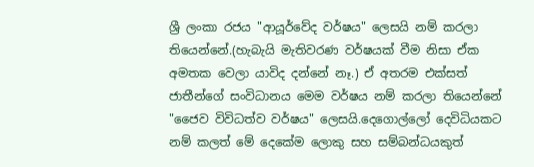ශ්‍රී ලංකා රජය "ආයූර්වේද වර්ෂය" ලෙසයි නම් කරලා තියෙන්නේ.(හැබැයි මැතිවරණ වර්ෂයක් වීම නිසා ඒක අමතක වෙලා යාවිද දන්නේ නෑ.) ඒ අතරම එක්සත් ජාතීන්ගේ සංවිධානය මෙම වර්ෂය නම් කරලා තියෙන්නේ "ජෛව විවිධත්ව වර්ෂය" ලෙසයි.දෙගොල්ලෝ දෙවිධියකට නම් කලත් මේ දෙකේම ලොකු සහ සම්බන්ධ‍යකුත්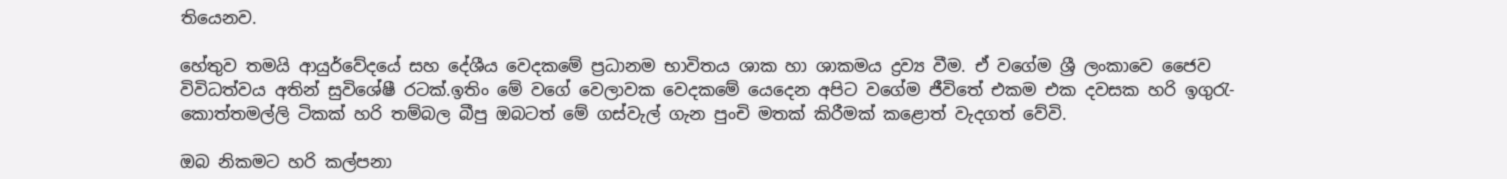තියෙනව.

හේතුව තමයි ආයුර්වේදයේ සහ දේශීය වෙදකමේ ප්‍රධානම භාවිතය ශාක හා ශාකමය ද්‍රව්‍ය වීම. ඒ වගේම ශ්‍රී ලංකාවෙ ජෛව විවිධත්වය අතින් සුවිශේෂී රටක්.ඉතිං මේ වගේ වෙලාවක වෙදකමේ යෙදෙන අපිට වගේම ජීවිතේ එකම එක දවසක හරි ඉගුරැ-කොත්තමල්ලි ටිකක් හරි තම්බල බීපු ඔබටත් මේ ගස්වැල් ගැන පුංචි මතක් කිරීමක් කළොත් වැදගත් වේවි.

ඔබ නිකමට හරි කල්පනා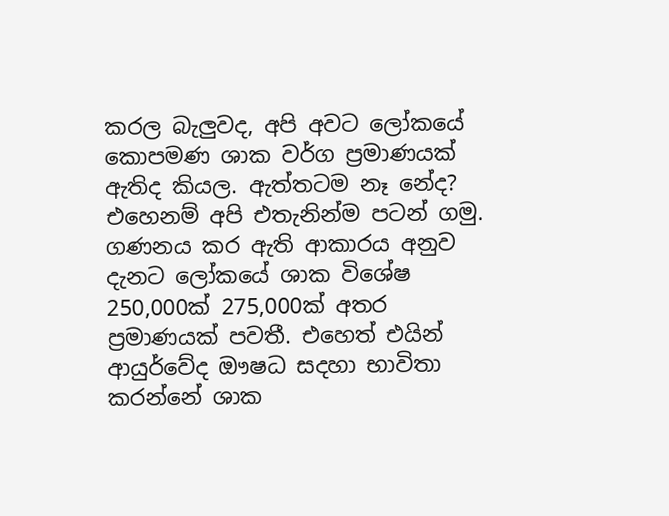කරල බැලුවද, අපි අවට ලෝකයේ කොපමණ ශාක වර්ග ප්‍රමාණයක් ඇතිද කියල. ඇත්තටම නෑ නේද? එහෙනම් අපි එතැනින්ම පටන් ගමු. ගණනය කර ඇති ආකාරය අනුව දැනට ලෝකයේ ශාක විශේෂ 250,000ක් 275,000ක් අතර ප්‍රමාණයක් පවතී. එහෙත් එයින් ආයුර්වේද ඖෂධ සදහා භාවිතා කරන්නේ ශාක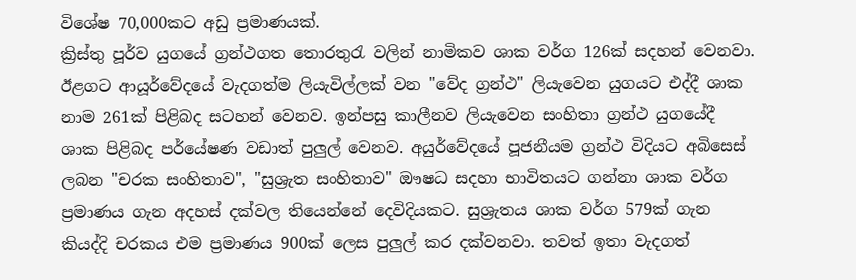විශේෂ 70,000කට අඩු ප්‍රමාණයක්.
ක්‍රිස්තු පූර්ව යුගයේ ග්‍රන්ථගත තොරතුරැ වලින් නාමිකව ශාක වර්ග 126ක් සදහන් වෙනවා. ඊළගට ආයූර්වේදයේ වැදගත්ම ලියැවිල්ලක් වන "වේද ග්‍රන්ථ" ලියැවෙන යුගයට එද්දී ශාක නාම 261ක් පිළිබද සටහන් වෙනව. ඉන්පසු කාලීනව ලියැවෙන සංහිතා ග්‍රන්ථ යුගයේදී ශාක පිළිබද පර්යේෂණ වඩාත් පුලුල් වෙනව. අයුර්වේදයේ පූජනීයම ග්‍රන්ථ විදියට අබිසෙස් ලබන "චරක සංහිතාව", "සුශ්‍රැත සංහිතාව" ඖෂධ සදහා භාවිතයට ගන්නා ශාක වර්ග ප්‍රමාණය ගැන අදහස් දක්වල තියෙන්නේ දෙවිදියකට. සුශ්‍රැතය ශාක වර්ග 579ක් ගැන කියද්දි චරකය එම ප්‍රමාණය 900ක් ලෙස පුලුල් කර දක්වනවා. තවත් ඉතා වැදගත්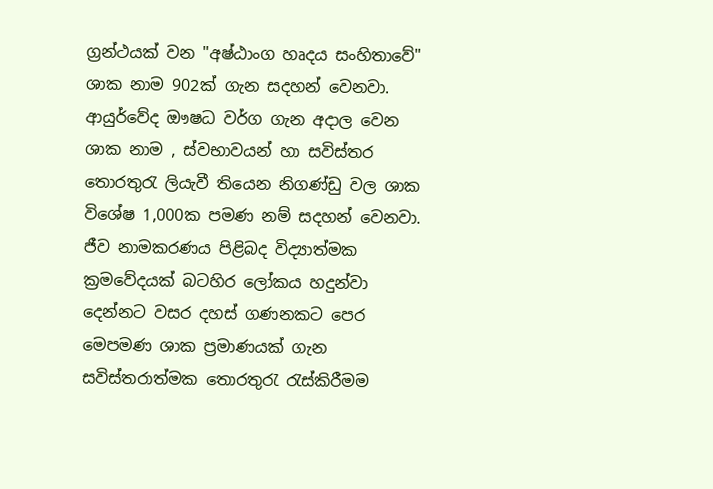ග්‍රන්ථයක් වන "අෂ්ඨාංග හෘදය සංහිතාවේ" ශාක නාම 902ක් ගැන සදහන් වෙනවා. ආයුර්වේද ඖෂධ වර්ග ගැන අදාල වෙන ශාක නාම , ස්වභාවයන් හා සවිස්තර තොරතුරැ ලියැවී තියෙන නිගණ්ඩු වල ශාක විශේෂ 1,000ක පමණ නම් සදහන් වෙනවා. ජීව නාමකරණය පිළිබද විද්‍යාත්මක ක්‍රමවේදයක් බටහිර ලෝකය හදුන්වා දෙන්නට වසර දහස් ගණනකට පෙර මෙපමණ ශාක ප්‍රමාණයක් ගැන සවිස්තරාත්මක තොරතුරැ රැස්කිරීමම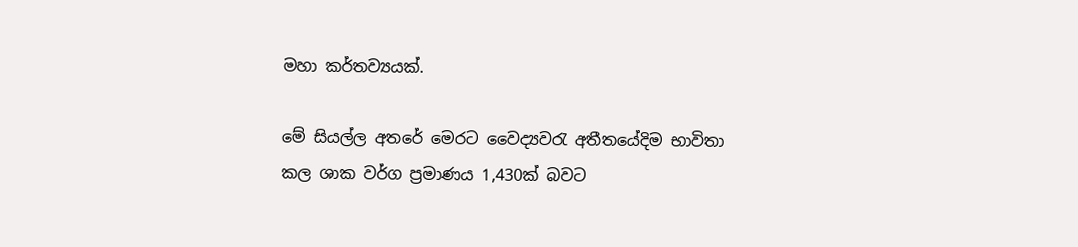මහා කර්තව්‍යයක්.

මේ සියල්ල අතරේ මෙරට වෛද්‍යවරැ අතීතයේදිම භාවිතා කල ශාක වර්ග ප්‍රමාණය 1,430ක් බවට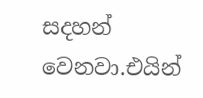සදහන් වෙනවා.එයින්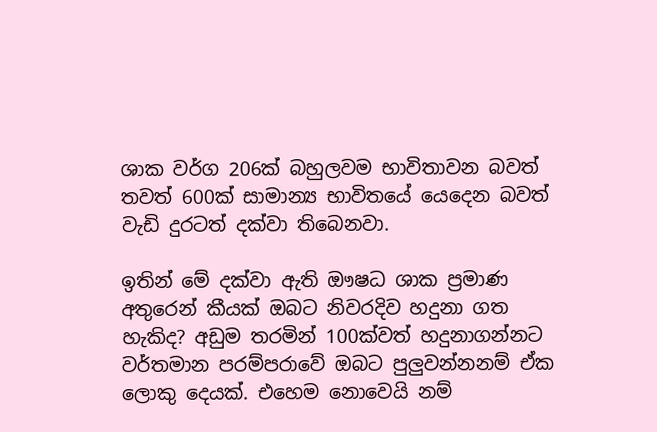ශාක වර්ග 206ක් බහුලවම භාවිතාවන බවත් තවත් 600ක් සාමාන්‍ය භාවිතයේ යෙදෙන බවත් වැඩි දුරටත් දක්වා තිබෙනවා.

ඉතින් මේ දක්වා ඇති ඖෂධ ශාක ප්‍රමාණ අතුරෙන් කීයක් ඔබට නිවරදිව හදුනා ගත හැකිද? අඩුම තරමින් 100ක්වත් හදුනාගන්නට වර්තමාන පරම්පරාවේ ඔබට පුලුවන්නනම් ඒක ලොකු දෙයක්. එහෙම නොවෙයි නම්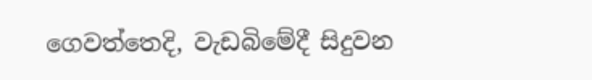ගෙවත්තෙදි, වැඩබිමේදී සිදුවන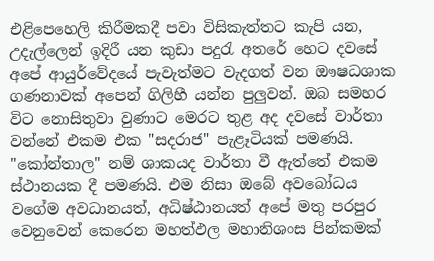එළිපෙහෙලි කිරීමකදී පවා විසිකැත්තට කැපි යන, උදැල්ලෙන් ඉදිරී යන කුඩා පදුරැ අතරේ හෙට දවසේ අපේ ආයුර්වේදයේ පැවැත්මට වැදගත් වන ඖෂධශාක ගණනාවක් අපෙන් ගිලිහී යන්න පුලුවන්. ඔබ සමහර විට නොසිතුවා වුණාට මෙරට තුළ අද දවසේ වාර්තා වන්නේ එකම එක "සදරාජ" පැළෑටියක් පමණයි. "කෝන්තාල" නම් ශාකයද වාර්තා වී ඇත්තේ එකම ස්ථානයක දී පමණයි. එම නිසා ඔබේ අවබෝධය වගේම අවධානයත්, අධිෂ්ඨානයත් අපේ මතු පරපුර වෙනුවෙන් කෙරෙන මහත්ඵල මහානිශංස පින්කමක්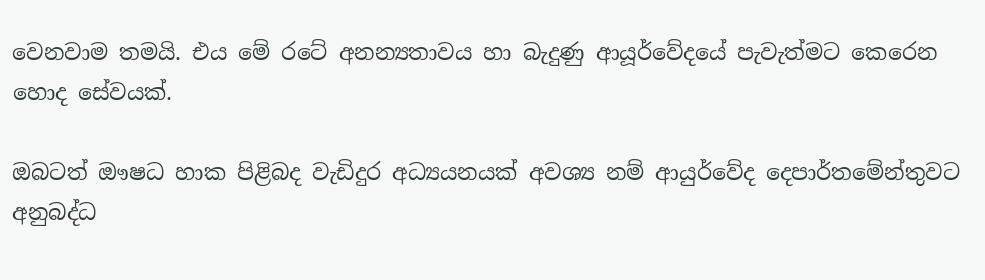වෙනවාම තමයි. එය මේ රටේ අනන්‍යතාවය හා බැදුණු ආයූර්වේදයේ පැවැත්මට කෙරෙන හොද සේවයක්.

ඔබටත් ඖෂධ හාක පිළිබද වැඩිදුර අධ්‍යයනයක් අවශ්‍ය නම් ආයුර්වේද දෙපාර්තමේන්තුවට අනුබද්ධ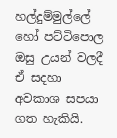හල්දුම්මුල්ලේ හෝ පට්ටිපොල ඔසු උයන් වලදී ඒ සදහා අවකාශ සපයා ගත හැකියි.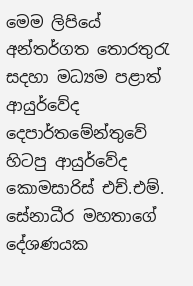මෙම ලිපියේ අන්තර්ගත තොරතුරැ සදහා මධ්‍යම පළාත් ආයුර්වේද දෙපාර්තමේන්තුවේ හිටපු ආයුර්වේද කොමසාරිස් එච්.එම්. සේනාධීර මහතාගේ දේශණයක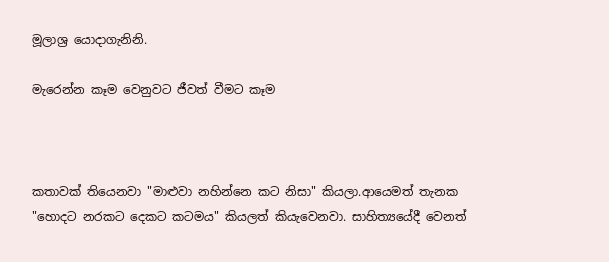මූලාශ්‍ර යොදාගැනිනි.

මැරෙන්න කෑම වෙනුවට ජීවත් වීමට කෑම



කතාවක් තියෙනවා "මාළුවා නහින්නෙ කට නිසා" කියලා.ආයෙමත් තැනක "හොදට නරකට දෙකට කටමය" කියලත් කියැවෙනවා. සාහිත්‍යයේදී වෙනත්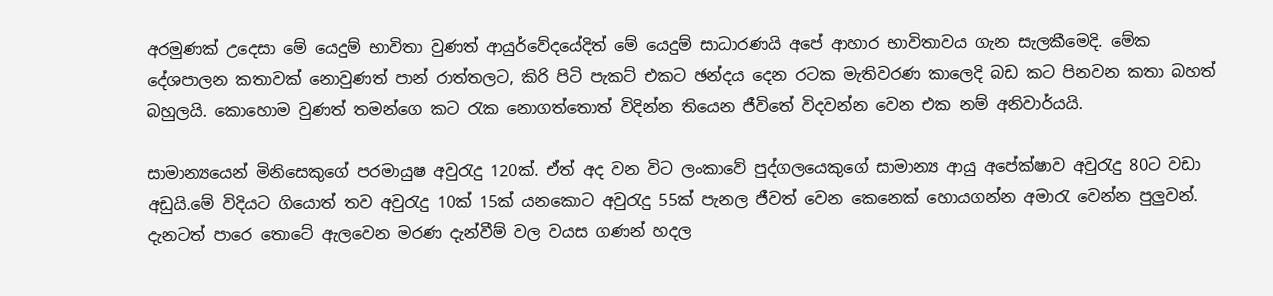අරමුණක් උදෙසා මේ යෙදුම් භාවිතා වුණත් ආයුර්වේදයේදිත් මේ යෙදුම් සාධාරණයි අපේ ආහාර භාවිතාවය ගැන සැලකීමෙදි. මේක දේශපාලන කතාවක් නොවුණත් පාන් රාත්තලට, කිරි පිටි පැකට් එකට ඡන්දය දෙන රටක මැතිවරණ කාලෙදි බඩ කට පිනවන කතා බහත් බහුලයි. කොහොම වුණත් තමන්ගෙ කට රැක නොගත්තොත් විදින්න තියෙන ජීවිතේ විදවන්න වෙන එක නම් අනිවාර්යයි.

සාමාන්‍යයෙන් මිනිසෙකුගේ පරමායුෂ අවුරැදු 120ක්. ඒත් අද වන විට ලංකාවේ පුද්ගලයෙකුගේ සාමාන්‍ය ආයු අපේක්ෂාව අවුරැදු 80ට වඩා අඩුයි.මේ විදියට ගියොත් තව අවුරැදු 10ක් 15ක් යනකොට අවුරැදු 55ක් පැනල ජීවත් වෙන කෙනෙක් හොයගන්න අමාරැ වෙන්න පුලුවන්. දැනටත් පාරෙ තොටේ ඇලවෙන මරණ දැන්වීම් වල වයස ගණන් හදල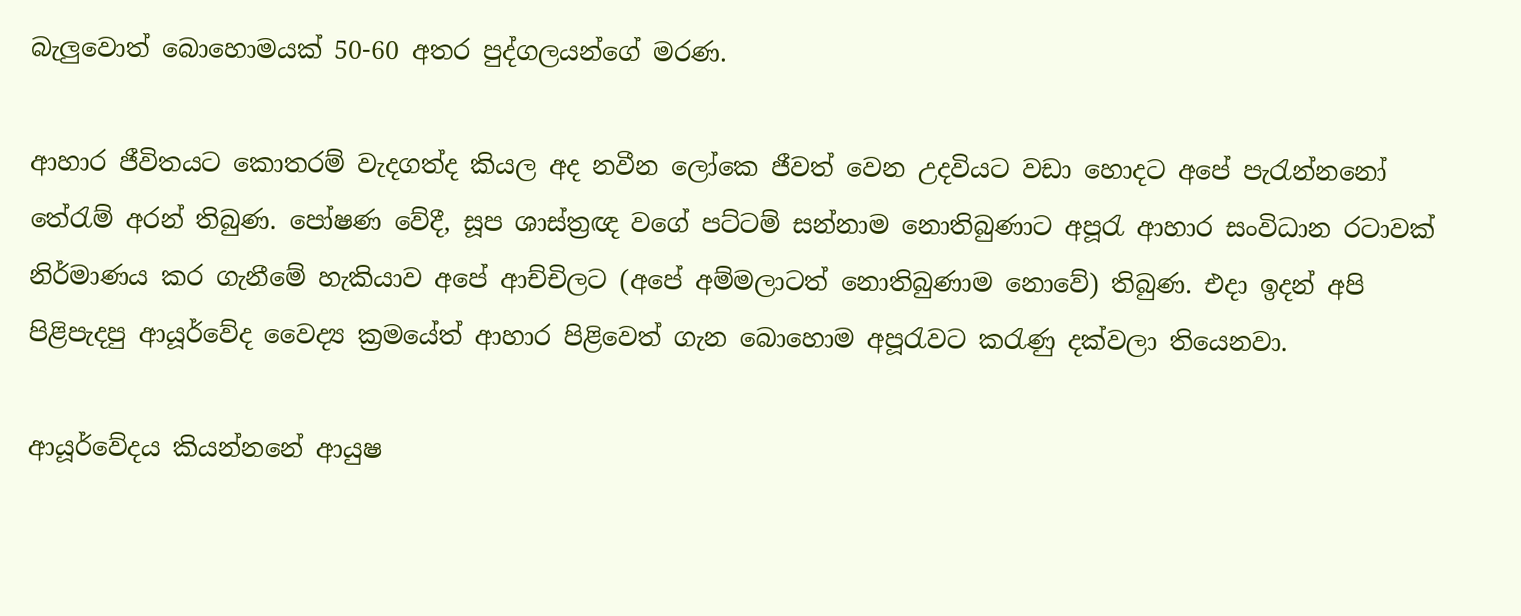බැලුවොත් බොහොමයක් 50-60 අතර පුද්ගලයන්ගේ මරණ.

ආහාර ජීවිතයට කොතරම් වැදගත්ද කියල අද නවීන ලෝකෙ ජීවත් වෙන උදවියට වඩා ‍හොදට අපේ පැරැන්නනෝ තේරැම් අරන් තිබුණ. පෝෂණ වේදී, සූප ශාස්ත්‍රඥ වගේ පට්ටම් සන්නාම නොතිබුණාට අපූරැ ආහාර සංවිධාන රටාවක් නිර්මාණය කර ගැනීමේ හැකියාව අපේ ආච්චිලට (අපේ අම්මලාටත් නොතිබුණාම නොවේ) තිබුණ. එදා ඉදන් අපි පිළිපැදපු ආයූර්වේද වෛද්‍ය ක්‍රමයේත් ආහාර පිළිවෙත් ගැන බොහොම අපූරැවට කරැණු දක්වලා තියෙනවා.

ආයූර්වේදය කියන්නනේ ආයුෂ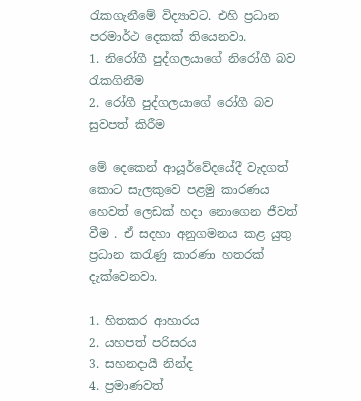රැකගැනීමේ විද්‍යාවට. එහි ප්‍රධාන පරමාර්ථ දෙකක් තියෙනවා.
1. නිරෝගී පුද්ගලයාගේ නිරෝගී බව රැකගිනීම
2. රෝගී පුද්ගලයාගේ රෝගී බව සුවපත් කිරීම

මේ දෙකෙන් ආයූර්වේදයේදී වැදගත් කොට සැලකුවෙ පළමු කාරණය හෙවත් ලෙඩක් හදා නොගෙන ජීවත් වීම . ඒ සදහා අනුගමනය කළ යුතු ප්‍රධාන කරැණු කාරණා හතරක් දැක්වෙනවා.

1. හිතකර ආහාරය
2. යහපත් පරිසරය
3. සහනදායී නින්ද
4. ප්‍රමාණවත්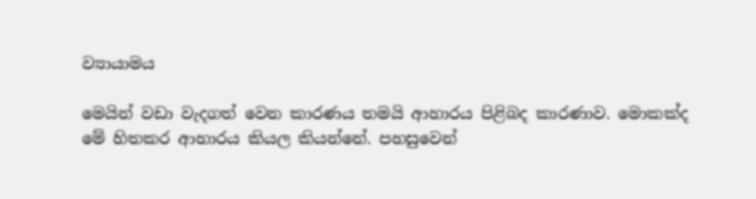ව්‍යායාමය

මෙයින් වඩා වැදගත් වෙන කාරණය තමයි ආහාරය පිළිබද කාරණාව. මොකක්ද මේ හිතකර ආහාරය කියල කියන්නේ. පහසුවෙන්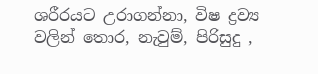ශරීරයට උරාගන්නා, විෂ ද්‍රව්‍ය වලින් තොර, නැවුම්, පිරිසුදු ,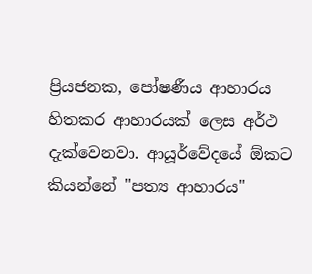ප්‍රියජනක, පෝෂණීය ආහාරය හිතකර ආහාරයක් ලෙස අර්ථ දැක්වෙනවා. ආයූර්වේදයේ ඕකට කියන්නේ "පත්‍ය ආහාරය"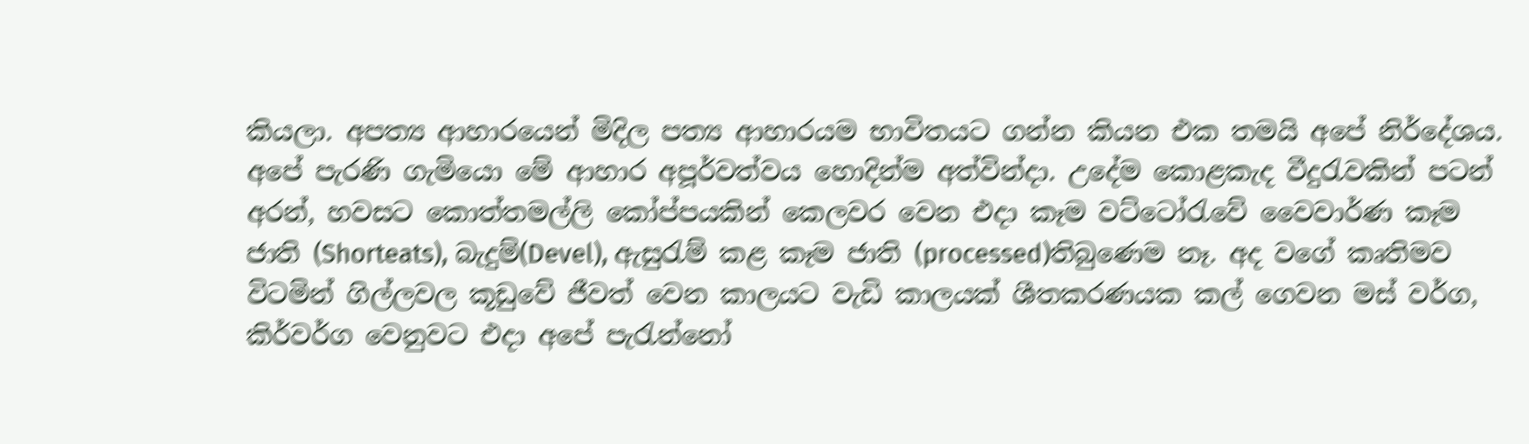කියලා. අපත්‍ය ආහාරයෙන් මිදිල පත්‍ය ආහාරයම භාවිතයට ගන්න කියන එක තමයි අපේ නිර්දේශය. අපේ පැරණි ගැමියො මේ ආහාර අපූර්වත්වය හොදින්ම අත්වින්දා. උදේම කොළකැද වීදුරැවකින් පටන් අරන්, හවසට කොත්තමල්ලි කෝප්පයකින් කෙලවර වෙන එදා කෑම වට්ටෝරැවේ වෛවාර්ණ කෑම ජාති (Shorteats), බැදුම්(Devel), ඇසුරැම් කළ කෑම ජාති (processed)තිබුණෙම නෑ. අද වගේ කෘතිමව විටමින් ගිල්ලවල කූඩුවේ ජීවත් වෙන කාලයට වැඩි කාලයක් ශීතකරණයක කල් ගෙවන මස් වර්ග, කිර්වර්ග වෙනුවට එදා අපේ පැරැන්නෝ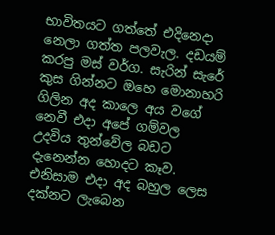භාවිතයට ගත්තේ එදිනෙදා නෙලා ගත්ත පලවැල. දඩයම් කරපු මස් වර්ග. සැරින් සැරේ කුස ගින්නට ඔහෙ මොනාහරි ගිලින අද කාලෙ අය වගේ නෙවී එදා අපේ ගම්වල උදවිය තුන්වේල බඩට දැනෙන්න හොදට කෑව. එනිසාම එදා අද බහුල ලෙස දක්නට ලැබෙන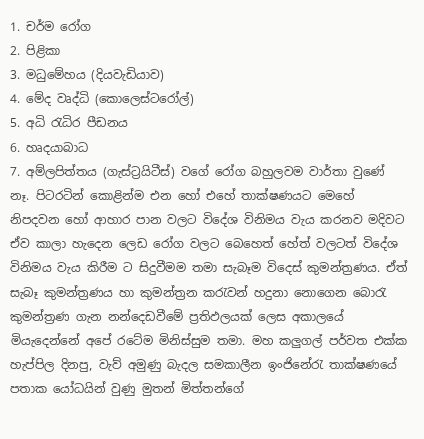1. චර්ම රෝග
2. පිළිකා
3. මධුමේහය (දියවැඩියාව)
4. මේද වෘද්ධි (කොලෙස්ටරෝල්)
5. අධි රැධිර පීඩනය
6. හෘදයාබාධ
7. අම්ලපිත්තය (ගැස්ට්‍රයිටීස්) වගේ රෝග බහුලවම වාර්තා වුණේ නෑ. පිටරටින් කොළින්ම එන හෝ එහේ තාක්ෂණයට මෙහේ නිපදවන හෝ ආහාර පාන වලට විදේශ විනිමය වැය කරනව මදිවට ඒව කාලා හැදෙන ලෙඩ රෝග වලට බෙහෙත් හේත් වලටත් විදේශ විනිමය වැය කිරීම ට සිදුවීමම තමා සැබෑම විදෙස් කුමන්ත්‍රණය. ඒත් සැබෑ කුමන්ත්‍රණය හා කුමන්ත්‍රන කරැවන් හදුනා නොගෙන බොරැ කුමන්ත්‍රණ ගැන නන්දෙඩවීමේ ප්‍රතිඵලයක් ලෙස අකාලයේ මියැදෙන්නේ අපේ රටේම මිනිස්සුම තමා. මහ කලුගල් පර්වත එක්ක හැප්පිල දිනපු, වැව් අමුණු බැදල සමකාලීන ඉංජිනේරැ තාක්ෂණයේ පතාක යෝධයින් වුණු මුතන් මිත්තන්ගේ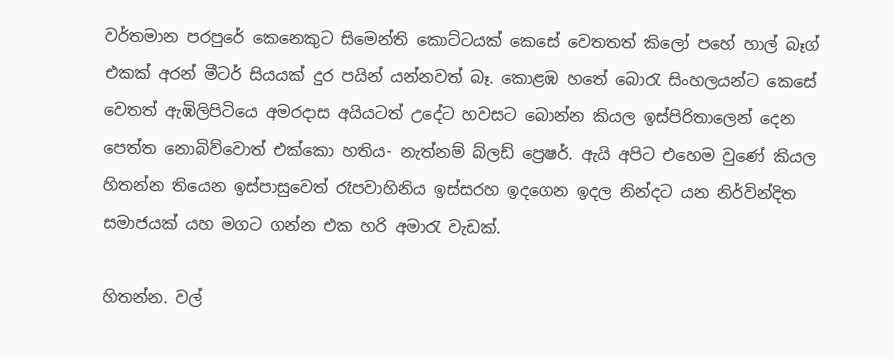වර්තමාන පරපුරේ කෙනෙකුට සිමෙන්ති කොට්ටයක් කෙසේ වෙතතත් කිලෝ පහේ හාල් බෑග් එකක් අරන් මීටර් සියයක් දුර පයින් යන්නවත් බෑ. කොළඹ හතේ බොරැ සිංහලයන්ට කෙසේ වෙතත් ඇඹිලිපිටියෙ අමරදාස අයියටත් උදේට හවසට බොන්න කියල ඉස්පිරිතාලෙන් දෙන පෙත්ත නොබිව්වොත් එක්කො හතිය- නැත්නම් බ්ලඩ් ප්‍රෙෂර්. ඇයි අපිට එහෙම වුණේ කියල හිතන්න තියෙන ඉස්පාසුවෙත් රෑපවාහිනිය ඉස්සරහ ඉදගෙන ඉදල නින්දට යන නිර්වින්දිත සමාජයක් යහ මගට ගන්න එක හරි අමාරැ වැඩක්.

හිතන්න. වල්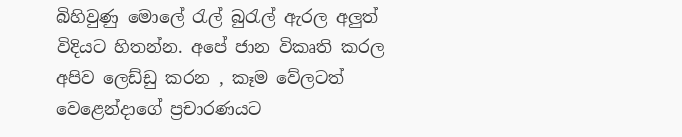බිහිවුණු මොලේ රැල් බුරැල් ඇරල අලුත් විදියට හිතන්න. අපේ ජාන විකෘති කරල අපිව ලෙඩ්ඩු කරන , කෑම වේලටත් වෙළෙන්දාගේ ප්‍රචාරණයට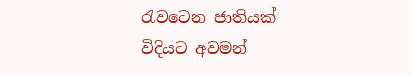රැවටෙන ජාතියක් විදියට අවමන්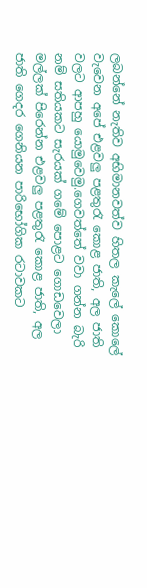ලබන්නේ නැතිව අභිමානවත්ව හිතල කැලේ කොලේ වැවෙන අපේ එළවලු පළතුරැ කොළ ජාති, අල ජාති වලට ආපහු යොමුවෙමු.ගෙවත්තේ වවා ගන්න බැරි නම් සතියකට සැරයක් ගමේ පොළට ගොඩවෙලා මල්ලක් පිරෙන්න එළවලු පළතුරැ කොළ ජාති, අල ජාති ගෙදර ගෙනියන පාරිභෝගික රටාවකට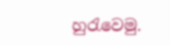හුරැවෙමු.